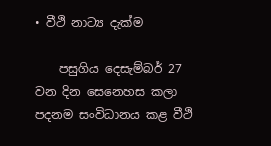• වීථි නාට්‍ය දැක්ම

    පසුගිය දෙසැම්බර් 27 වන දින සෙනෙහස කලා පදනම සංවිධානය කළ වීථි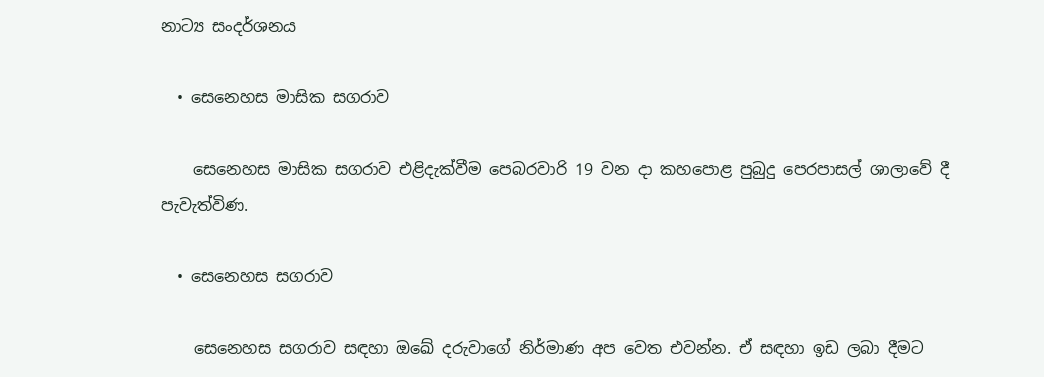නාට්‍ය සංදර්ශනය

  • සෙනෙහස මාසික සගරාව

    සෙනෙහස මාසික සගරාව එළිදැක්වීම පෙබරවාරි 19 වන දා කහපොළ පුබුදු පෙරපාසල් ශාලාවේ දී පැවැත්විණ.

  • සෙනෙහස සගරාව

    සෙනෙහස සගරාව සඳහා ඔඛේ දරුවාගේ නිර්මාණ අප වෙත එවන්න. ඒ සඳහා ඉඩ ලබා දීමට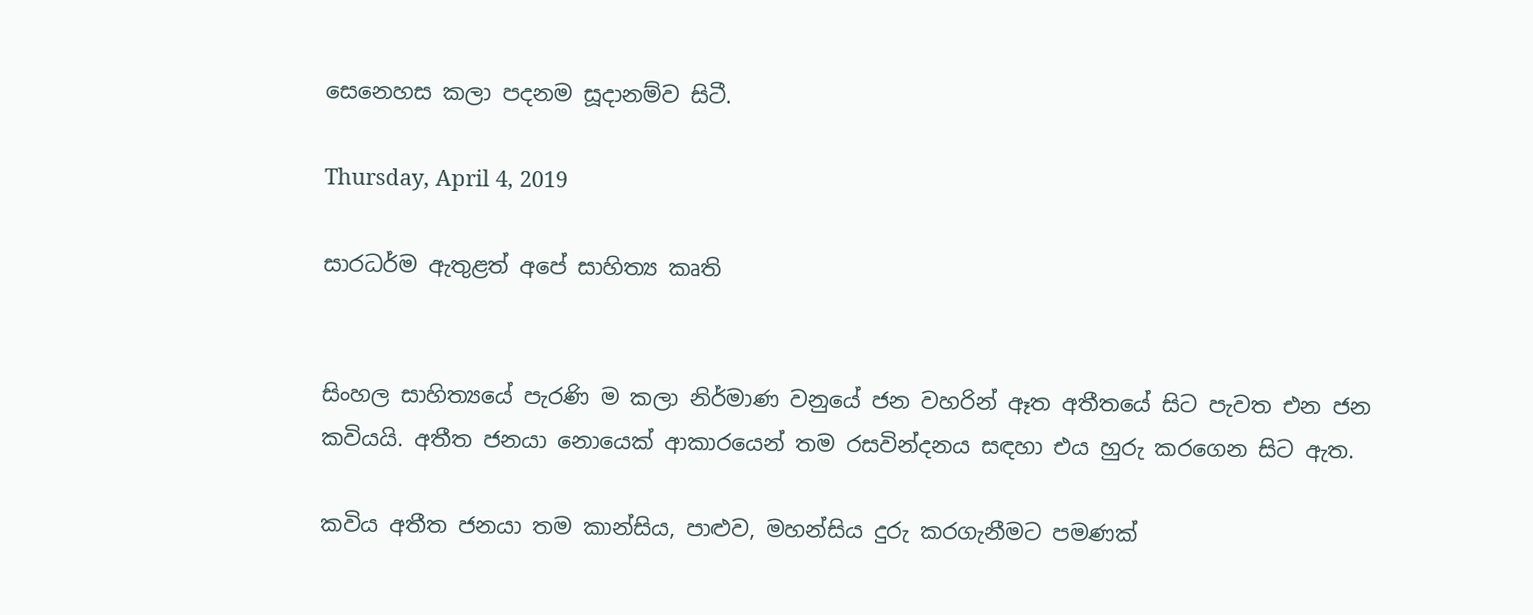සෙනෙහස කලා පදනම සූදානම්ව සිටී.

Thursday, April 4, 2019

සාරධර්ම ඇතුළත් අපේ සාහිත්‍ය කෘති


සිංහල සාහිත්‍යයේ පැරණි ම කලා නිර්මාණ වනුයේ ජන වහරින් ඈත අතීතයේ සිට පැවත එන ජන කවියයි. අතීත ජනයා නොයෙක් ආකාරයෙන් තම රසවින්දනය සඳහා එය හුරු කරගෙන සිට ඇත.

කවිය අතීත ජනයා තම කාන්සිය, පාළුව, මහන්සිය දුරු කරගැනීමට පමණක්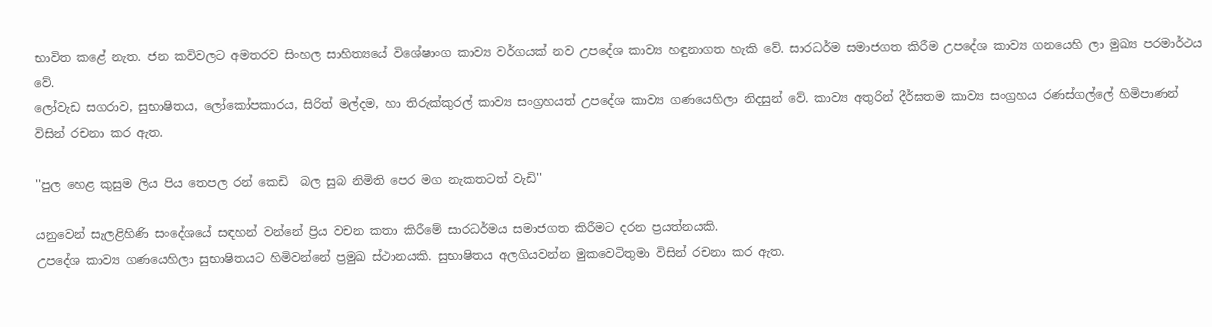භාවිත කළේ නැත. ජන කවිවලට අමතරව සිංහල සාහිත්‍යයේ විශේෂාංග කාව්‍ය වර්ගයක් නව උපදේශ කාව්‍ය හඳුනාගත හැකි වේ. සාරධර්ම සමාජගත කිරීම උපදේශ කාව්‍ය ගනයෙහි ලා මුඛ්‍ය පරමාර්ථය වේ.
ලෝවැඩ සගරාව, සුභාෂිතය, ලෝකෝපකාරය, සිරිත් මල්දම, හා තිරුක්කුරල් කාව්‍ය සංග්‍රහයත් උපදේශ කාව්‍ය ගණයෙහිලා නිදසුන් වේ. කාව්‍ය අතුරින් දීර්ඝතම කාව්‍ය සංග්‍රහය රණස්ගල්ලේ හිමිපාණන් විසින් රචනා කර ඇත.

''පුල හෙළ කුසුම ලිය පිය තෙපල රන් කෙඩි  බල සුබ නිමිති පෙර මග නැකතටත් වැඩි''

යනුවෙන් සැලළිහිණි සංදේශයේ සඳහන් වන්නේ ප්‍රිය වචන කතා කිරීමේ සාරධර්මය සමාජගත කිරීමට දරන ප්‍රයත්නයකි.
උපදේශ කාව්‍ය ගණයෙහිලා සුභාෂිතයට හිමිවන්නේ ප්‍රමුඛ ස්ථානයකි. සුභාෂිතය අලගියවන්න මුකවෙටිතුමා විසින් රචනා කර ඇත.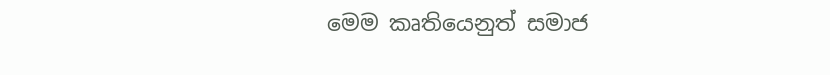මෙම කෘතියෙනුත් සමාජ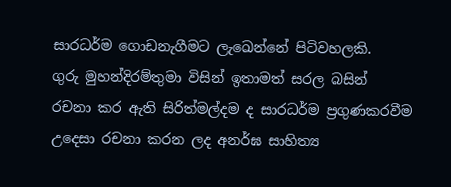සාරධර්ම ගොඩනැගීමට ලැඛෙන්නේ පිටිවහලකි.
ගුරු මුහන්දිරම්තුමා විසින් ඉතාමත් සරල බසින්  රචනා කර ඇති සිරිත්මල්දම ද සාරධර්ම ප්‍රගුණකරවීම උදෙසා රචනා කරන ලද අනර්ඝ සාහිත්‍ය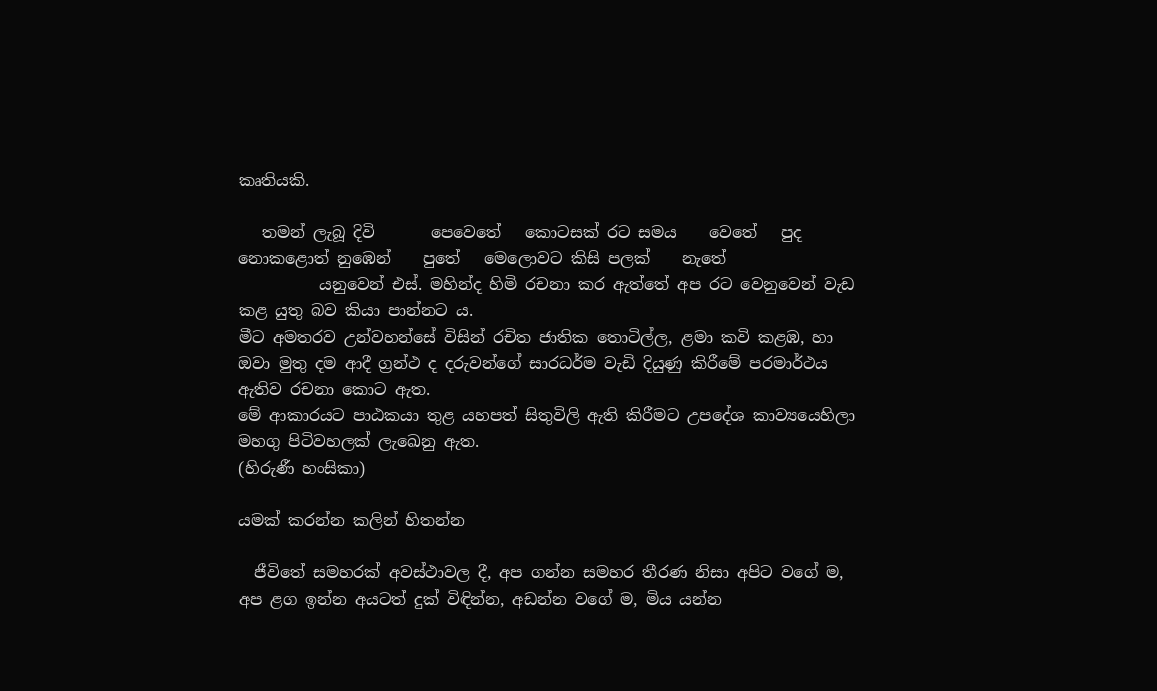කෘතියකි.

   තමන් ලැබූ දිවි       පෙවෙතේ   කොටසක් රට සමය    වෙතේ   පුද නොකළොත් නුඹෙන්    පුතේ   මෙලොවට කිසි පලක්    නැතේ
          යනුවෙන් එස්. මහින්ද හිමි රචනා කර ඇත්තේ අප රට වෙනුවෙන් වැඩ කළ යුතු බව කියා පාන්නට ය.
මීට අමතරව උන්වහන්සේ විසින් රචිත ජාතික තොටිල්ල, ළමා කවි කළඹ, හා ඔවා මුතු දම ආදී ග්‍රන්ථ ද දරුවන්ගේ සාරධර්ම වැඩි දියුණු කිරීමේ පරමාර්ථය ඇතිව රචනා කොට ඇත.
මේ ආකාරයට පාඨකයා තුළ යහපත් සිතුවිලි ඇති කිරීමට උපදේශ කාව්‍යයෙහිලා මහගු පිටිවහලක් ලැඛෙනු ඇත.
(හිරුණී හංසිකා)

යමක් කරන්න කලින් හිතන්න

  ජීවිතේ සමහරක් අවස්ථාවල දී, අප ගන්න සමහර තීරණ නිසා අපිට වගේ ම, අප ළග ඉන්න අයටත් දුක් විඳින්න, අඩන්න වගේ ම, මිය යන්න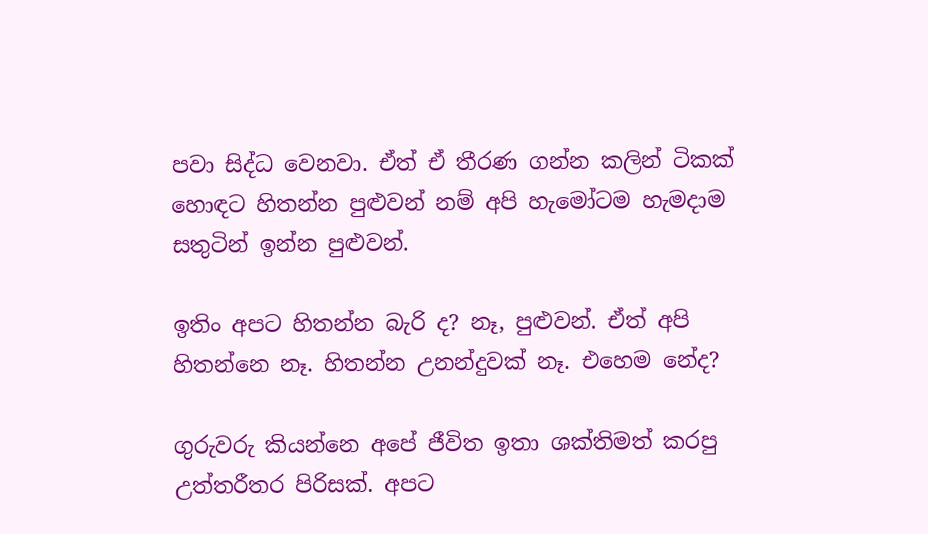පවා සිද්ධ වෙනවා. ඒත් ඒ තීරණ ගන්න කලින් ටිකක් හොඳට හිතන්න පුළුවන් නම් අපි හැමෝටම හැමදාම සතුටින් ඉන්න පුළුවන්.

ඉතිං අපට හිතන්න බැරි ද? නෑ, පුළුවන්. ඒත් අපි හිතන්නෙ නෑ. හිතන්න උනන්දුවක් නෑ. එහෙම නේද?

ගුරුවරු කියන්නෙ අපේ ජීවිත ඉතා ශක්තිමත් කරපු උත්තරීතර පිරිසක්. අපට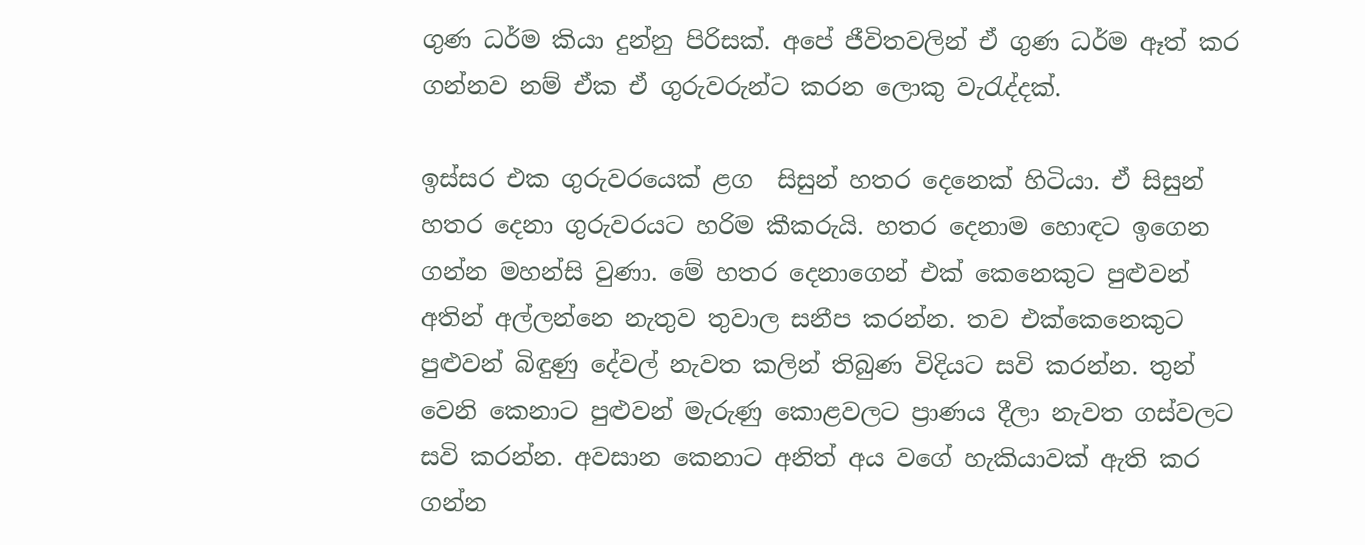ගුණ ධර්ම කියා දුන්නු පිරිසක්. අපේ ජීවිතවලින් ඒ ගුණ ධර්ම ඈත් කර ගන්නව නම් ඒක ඒ ගුරුවරුන්ට කරන ලොකු වැරැද්දක්.

ඉස්සර එක ගුරුවරයෙක් ළග  සිසුන් හතර දෙනෙක් හිටියා. ඒ සිසුන් හතර දෙනා ගුරුවරයට හරිම කීකරුයි. හතර දෙනාම හොඳට ඉගෙන ගන්න මහන්සි වුණා. මේ හතර දෙනාගෙන් එක් කෙනෙකුට පුළුවන් අතින් අල්ලන්නෙ නැතුව තුවාල සනීප කරන්න. තව එක්කෙනෙකුට පුළුවන් බිඳුණු දේවල් නැවත කලින් තිබුණ විදියට සවි කරන්න. තුන් වෙනි කෙනාට පුළුවන් මැරුණු කොළවලට ප්‍රාණය දීලා නැවත ගස්වලට සවි කරන්න. අවසාන කෙනාට අනිත් අය වගේ හැකියාවක් ඇති කර ගන්න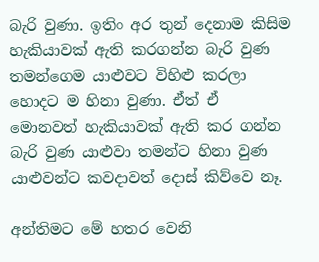බැරි වුණා. ඉතිං අර තුන් දෙනාම කිසිම හැකියාවක් ඇති කරගන්න බැරි වුණ  තමන්ගෙම යාළුවට විහිළු කරලා හොදට ම හිනා වුණා. ඒත් ඒ
මොනවත් හැකියාවක් ඇති කර ගන්න බැරි වුණ යාළුවා තමන්ට හිනා වුණ යාළුවන්ට කවදාවත් දොස් කිව්වෙ නෑ.

අන්තිමට මේ හතර වෙනි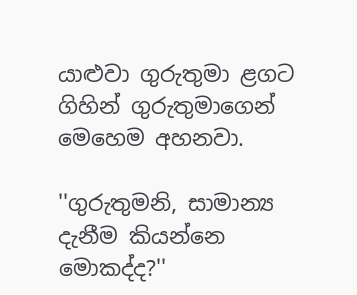යාළුවා ගුරුතුමා ළගට ගිහින් ගුරුතුමාගෙන් මෙහෙම අහනවා.

''ගුරුතුමනි, සාමාන්‍ය දැනීම කියන්නෙ මොකද්ද?''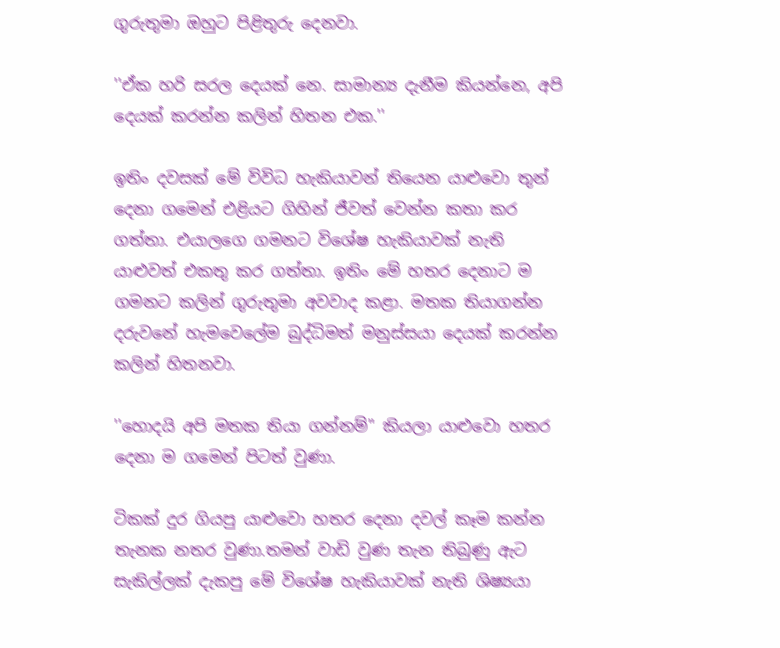ගුරුතුමා ඔහුට පිළිතුරු දෙනවා.

''ඒක හරි සරල දෙයක් නෙ. සාමාන්‍ය දැනීම කියන්නෙ, අපි දෙයක් කරන්න කලින් හිතන එක.''

ඉතිං දවසක් මේ විවිධ හැකියාවන් තියෙන යාළුවො තුන් දෙනා ගමෙන් එළියට ගිහින් ජීවත් වෙන්න කතා කර ගත්තා. එයාලගෙ ගමනට විශේෂ හැකියාවක් නැති යාළුවත් එකතු කර ගත්තා. ඉතිං මේ හතර දෙනාට ම ගමනට කලින් ගුරුතුමා අවවාද කළා. මතක තියාගන්න දරුවනේ හැමවෙලේම බුද්ධිමත් මනුස්සයා දෙයක් කරන්න කලින් හිතනවා.

''හොදයි අපි මතක තියා ගන්නම්'' කියලා යාළුවො හතර දෙනා ම ගමෙන් පිටත් වුණා.

ටිකක් දුර ගියපු යාළුවො හතර දෙනා දවල් කෑම කන්න තැනක නතර වුණා.තමන් වාඩි වුණ තැන තිබුණු ඇට සැකිල්ලක් දැකපු මේ විශේෂ හැකියාවක් නැති ශිෂ්‍යයා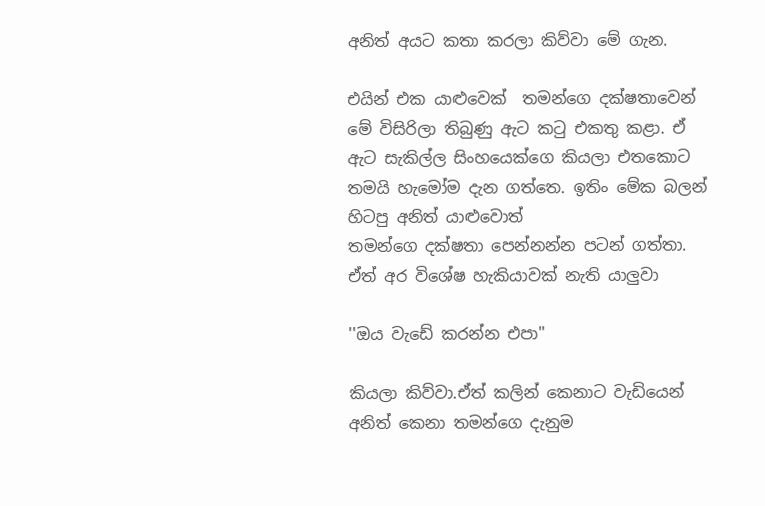අනිත් අයට කතා කරලා කිව්වා මේ ගැන.

එයින් එක යාළුවෙක්  තමන්ගෙ දක්ෂතාවෙන් මේ විසිරිලා තිබුණු ඇට කටු එකතු කළා. ඒ ඇට සැකිල්ල සිංහයෙක්ගෙ කියලා එතකොට තමයි හැමෝම දැන ගත්තෙ. ඉතිං මේක බලන් හිටපු අනිත් යාළුවොත්
තමන්ගෙ දක්ෂතා පෙන්නන්න පටන් ගත්තා. ඒත් අර විශේෂ හැකියාවක් නැති යාලුවා

''ඔය වැඩේ කරන්න එපා''

කියලා කිව්වා.ඒත් කලින් කෙනාට වැඩියෙන් අනිත් කෙනා තමන්ගෙ දැනුම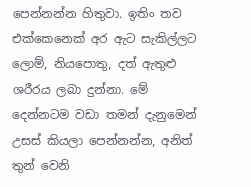පෙන්නන්න හිතුවා. ඉතිං තව එක්කෙනෙක් අර ඇට සැකිල්ලට ලොම්, නියපොතු, දත් ඇතුළු ශරීරය ලබා දුන්නා. මේ දෙන්නටම වඩා තමන් දැනුමෙන් උසස් කියලා පෙන්නන්න, අනිත් තුන් වෙනි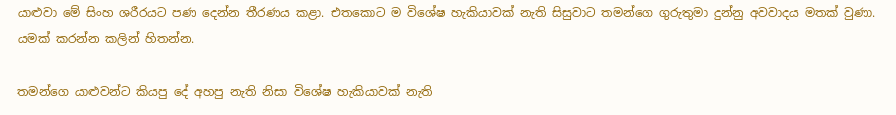යාළුවා මේ සිංහ ශරීරයට පණ දෙන්න තීරණය කළා. එතකොට ම විශේෂ හැකියාවක් නැති සිසුවාට තමන්ගෙ ගුරුතුමා දුන්නු අවවාදය මතක් වුණා. යමක් කරන්න කලින් හිතන්න.

තමන්ගෙ යාළුවන්ට කියපු දේ අහපු නැති නිසා විශේෂ හැකියාවක් නැති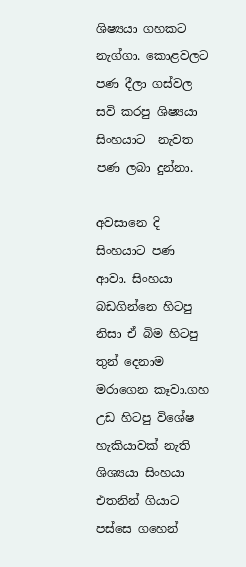ශිෂ්‍යයා ගහකට නැග්ගා. කොළවලට පණ දීලා ගස්වල සවි කරපු ශිෂ්‍යයා සිංහයාට  නැවත පණ ලබා දුන්නා.

අවසානෙ දි සිංහයාට පණ ආවා. සිංහයා බඩගින්නෙ හිටපු නිසා ඒ බිම හිටපු තුන් දෙනාම මරාගෙන කෑවා.ගහ උඩ හිටපු විශේෂ හැකියාවක් නැති ශිශ්‍යයා සිංහයා එතනින් ගියාට පස්සෙ ගහෙන්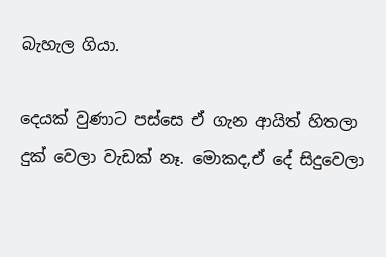බැහැල ගියා.

දෙයක් වුණාට පස්සෙ ඒ ගැන ආයිත් හිතලා දුක් වෙලා වැඩක් නෑ. මොකද,ඒ දේ සිදුවෙලා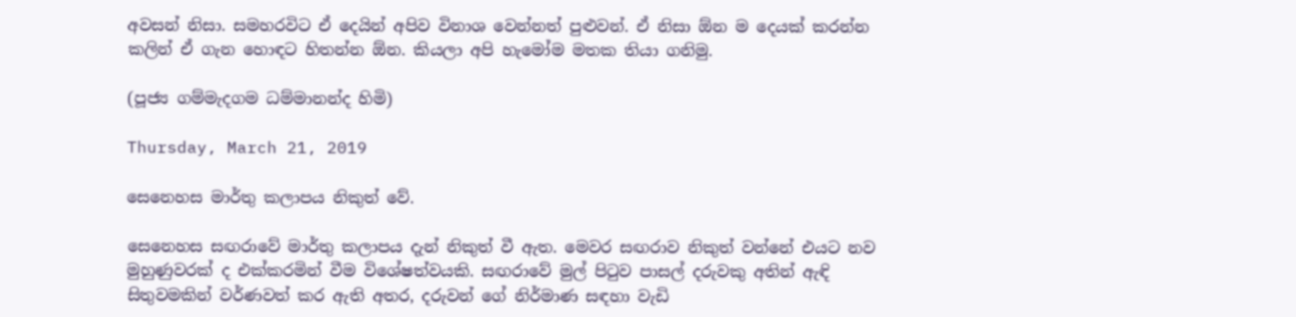අවසන් නිසා. සමහරවිට ඒ දෙයින් අපිව විනාශ වෙන්නත් පුළුවන්. ඒ නිසා ඕන ම දෙයක් කරන්න කලින් ඒ ගැන හොඳට හිතන්න ඕන. කියලා අපි හැමෝම මතක තියා ගනිමු.

(පූජ්‍ය ගම්මැදගම ධම්මානන්ද හිමි)

Thursday, March 21, 2019

සෙනෙහස මාර්තු කලාපය නිකුත් වේ.

සෙනෙහස සඟරාවේ මාර්තු කලාපය දැන් නිකුත් වී ඇත. මෙවර සඟරාව නිකුත් වන්නේ එයට නව මුහුණුවරක් ද එක්කරමින් වීම විශේෂත්වයකි. සඟරාවේ මුල් පිටුව පාසල් දරුවකු අතින් ඇඳි සිතුවමකින් වර්ණවත් කර ඇති අතර, දරුවන් ගේ නිර්මාණ සඳහා වැඩි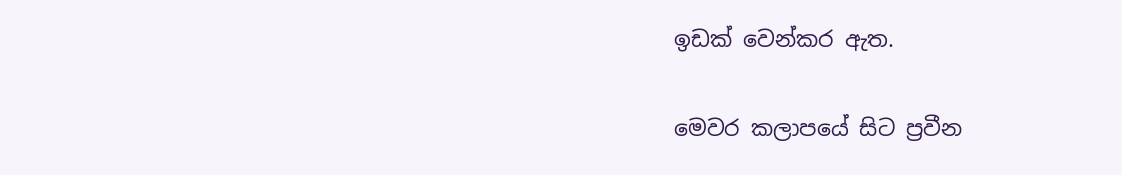ඉඩක් වෙන්කර ඇත.

මෙවර කලාපයේ සිට ප්‍රවීන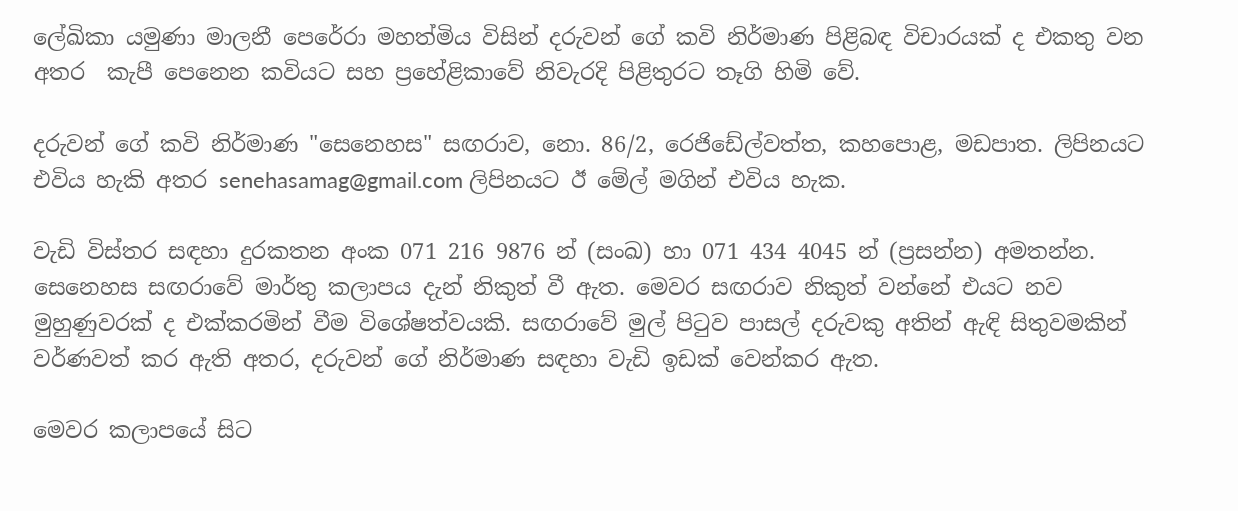ලේඛිකා යමුණා මාලනී පෙරේරා මහත්මිය විසින් දරුවන් ගේ කවි නිර්මාණ පිළිබඳ විචාරයක් ද එකතු වන අතර  කැපී පෙනෙන කවියට සහ ප්‍රහේළිකාවේ නිවැරදි පිළිතුරට තෑගි හිමි වේ.

දරුවන් ගේ කවි නිර්මාණ "සෙනෙහස" සඟරාව, නො. 86/2, රෙජිඩේල්වත්ත, කහපොළ, මඩපාත. ලිපිනයට එවිය හැකි අතර senehasamag@gmail.com ලිපිනයට ඊ මේල් මගින් එවිය හැක.

වැඩි විස්තර සඳහා දුරකතන අංක 071 216 9876 න් (සංඛ) හා 071 434 4045 න් (ප්‍රසන්න) අමතන්න.
සෙනෙහස සඟරාවේ මාර්තු කලාපය දැන් නිකුත් වී ඇත. මෙවර සඟරාව නිකුත් වන්නේ එයට නව මුහුණුවරක් ද එක්කරමින් වීම විශේෂත්වයකි. සඟරාවේ මුල් පිටුව පාසල් දරුවකු අතින් ඇඳි සිතුවමකින් වර්ණවත් කර ඇති අතර, දරුවන් ගේ නිර්මාණ සඳහා වැඩි ඉඩක් වෙන්කර ඇත.

මෙවර කලාපයේ සිට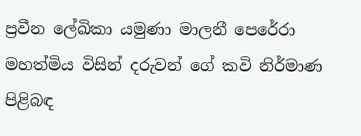ප්‍රවීන ලේඛිකා යමුණා මාලනී පෙරේරා මහත්මිය විසින් දරුවන් ගේ කවි නිර්මාණ පිළිබඳ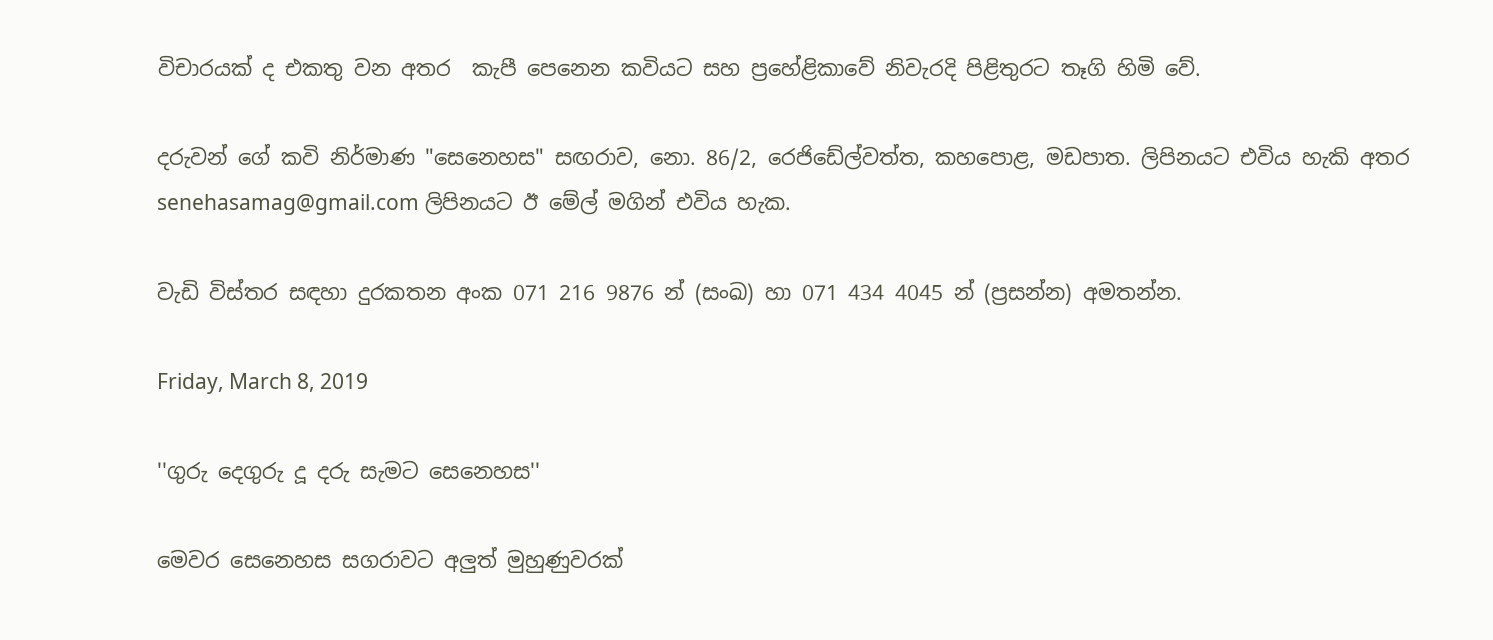විචාරයක් ද එකතු වන අතර  කැපී පෙනෙන කවියට සහ ප්‍රහේළිකාවේ නිවැරදි පිළිතුරට තෑගි හිමි වේ.

දරුවන් ගේ කවි නිර්මාණ "සෙනෙහස" සඟරාව, නො. 86/2, රෙජිඩේල්වත්ත, කහපොළ, මඩපාත. ලිපිනයට එවිය හැකි අතර senehasamag@gmail.com ලිපිනයට ඊ මේල් මගින් එවිය හැක.

වැඩි විස්තර සඳහා දුරකතන අංක 071 216 9876 න් (සංඛ) හා 071 434 4045 න් (ප්‍රසන්න) අමතන්න.

Friday, March 8, 2019

''ගුරු දෙගුරු දූ දරු සැමට සෙනෙහස''

මෙවර සෙනෙහස සගරාවට අලුත් මුහුණුවරක්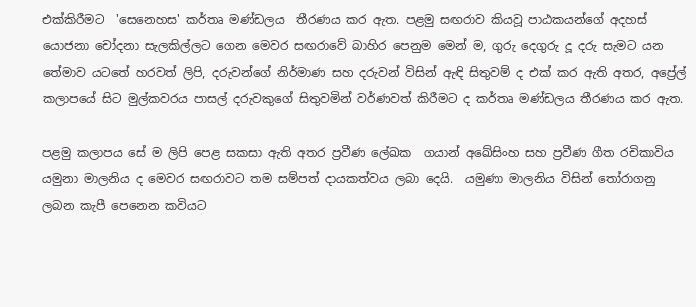එක්කිරීමට  'සෙනෙහස' කර්තෘ මණ්ඩලය  තීරණය කර ඇත. පළමු සඟරාව කියවූ පාඨකයන්ගේ අදහස් යොජනා චෝදනා සැලකිල්ලට ගෙන මෙවර සඟරාවේ බාහිර පෙනුම මෙන් ම, ගුරු දෙගුරු දූ දරු සැමට යන තේමාව යටතේ හරවත් ලිපි, දරුවන්ගේ නිර්මාණ සහ දරුවන් විසින් ඇඳි සිතුවම් ද එක් කර ඇති අතර, අප්‍රේල් කලාපයේ සිට මුල්කවරය පාසල් දරුවකුගේ සිතුවමින් වර්ණවත් කිරීමට ද කර්තෘ මණ්ඩලය තීරණය කර ඇත.

පළමු කලාපය සේ ම ලිපි පෙළ සකසා ඇති අතර ප්‍රවීණ ලේඛක  ගයාන් අඛේසිංහ සහ ප්‍රවීණ ගීත රචිකාවිය යමුනා මාලනිය ද මෙවර සඟරාවට තම සම්පත් දායකත්වය ලබා දෙයි.  යමුණා මාලනිය විසින් තෝරාගනු ලබන කැපී පෙනෙන කවියට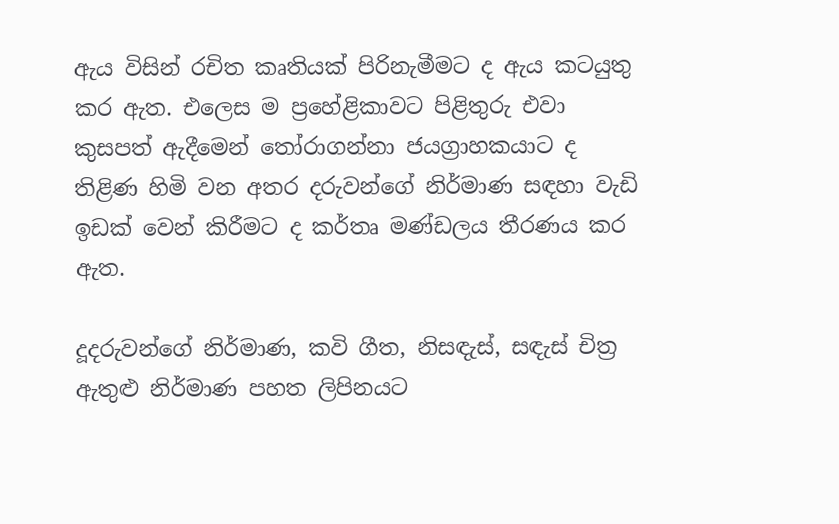ඇය විසින් රචිත කෘතියක් පිරිනැමීමට ද ඇය කටයුතු කර ඇත. එලෙස ම ප්‍රහේළිකාවට පිළිතුරු එවා කුසපත් ඇදීමෙන් තෝරාගන්නා ජයග්‍රාහකයාට ද තිළිණ හිමි වන අතර දරුවන්ගේ නිර්මාණ සඳහා වැඩි ඉඩක් වෙන් කිරීමට ද කර්තෘ මණ්ඩලය තීරණය කර ඇත.

දූදරුවන්ගේ නිර්මාණ, කවි ගීත, නිසඳැස්, සඳැස් චිත්‍ර ඇතුළු නිර්මාණ පහත ලිපිනයට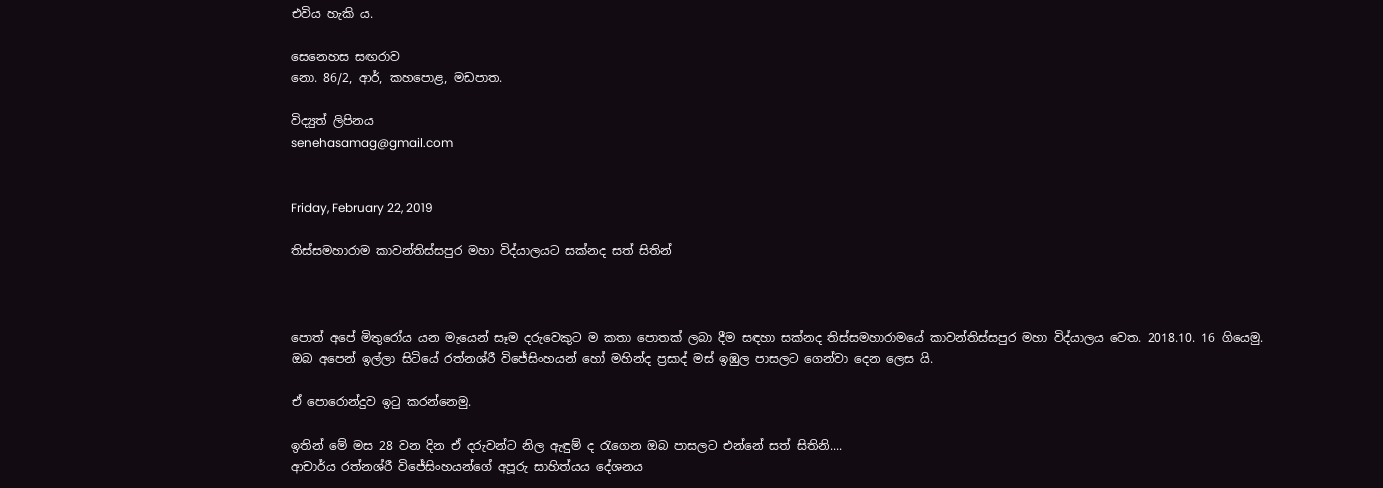එවිය හැකි ය.

සෙනෙහස සඟරාව
නො. 86/2, ආර්, කහපොළ, මඩපාත.

විද්‍යුත් ලිපිනය
senehasamag@gmail.com


Friday, February 22, 2019

තිස්සමහාරාම කාවන්තිස්සපුර මහා විද්යාලයට සක්නද සත් සිතින්



පොත් අපේ මිතුරෝය යන මැයෙන් සෑම දරුවෙකුට ම කතා පොතක් ලබා දීම සඳහා සක්නද තිස්සමහාරාමයේ කාවන්තිස්සපුර මහා විද්යාලය වෙත. 2018.10. 16 ගියෙමු. ඔබ අපෙන් ඉල්ලා සිටියේ රත්නශ්රී විජේසිංහයන් හෝ මහින්ද ප්‍රසාද් මස් ඉඹුල පාසලට ගෙන්වා දෙන ලෙස යි.

ඒ පොරොන්දුව ඉටු කරන්නෙමු.

ඉතින් මේ මස 28 වන දින ඒ දරුවන්ට නිල ඇඳුම් ද රැගෙන ඔබ පාසලට එන්නේ සත් සිතිනි....
ආචාර්ය රත්නශ්රී විජේසිංහයන්ගේ අපූරු සාහිත්යය දේශනය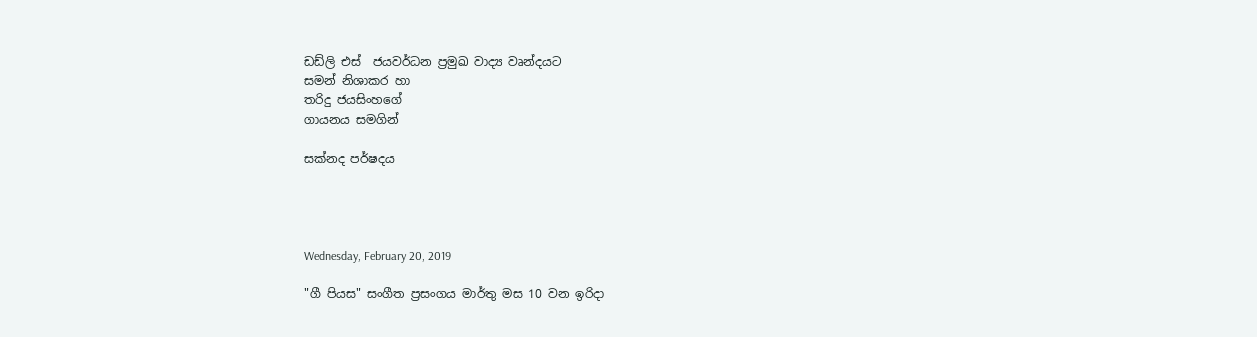ඩඩ්ලි එස්  ජයවර්ධන ප්‍රමුඛ වාද්‍ය වෘන්දයට
සමන් නිශාකර හා
තරිදු ජයසිංහගේ
ගායනය සමගින්

සක්නද පර්ෂදය




Wednesday, February 20, 2019

"ගී පියස" සංගීත ප්‍රසංගය මාර්තු මස 10 වන ඉරිදා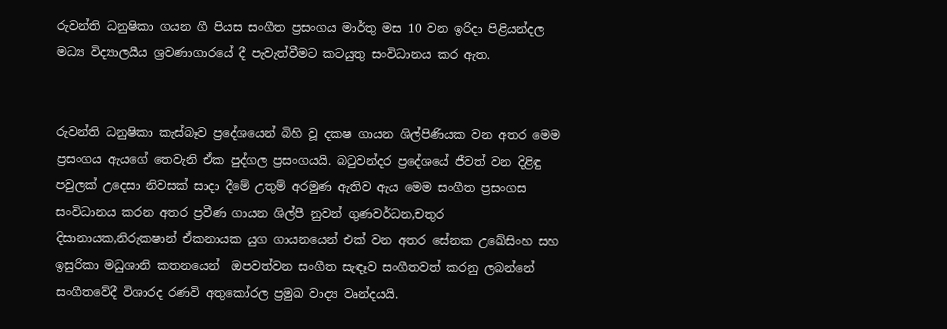රුවන්ති ධනුෂිකා ගයන ගී පියස සංගීත ප්‍රසංගය මාර්තු මස 10 වන ඉරිදා පිළියන්දල මධ්‍ය විද්‍යාලයීය ශ්‍රවණාගාරයේ දී පැවැත්වීමට කටයුතු සංවිධානය කර ඇත.


රුවන්ති ධනුෂිකා කැස්බෑව ප්‍රදේශයෙන් බිහි වූ දක‍ෂ ගායන ශිල්පිණියක වන අතර මෙම ප්‍රසංගය ඇයගේ තෙවැනි ඒක පුද්ගල ප්‍රසංගයයි. බටුවන්දර ප්‍රදේශයේ ජීවත් වන දිළිඳු පවුලක් උදෙසා නිවසක් සාදා දීමේ උතුම් අරමුණ ඇතිව ඇය මෙම සංගීත ප්‍රසංගස  සංවිධානය කරන අතර ප්‍රවීණ ගායන ශිල්පී නුවන් ගුණවර්ධන,චතුර දිසානායක,නිරුක‍ෂාන් ඒකනායක යුග ගායනයෙන් එක් වන අතර සේනක උඛේසිංහ සහ ඉසුරිකා මධුශානි කතනයෙන්  ඔපවත්වන සංගීත සැඳෑව සංගීතවත් කරනු ලබන්නේ සංගීතවේදී විශාරද රණවි අතුකෝරල ප්‍රමුඛ වාද්‍ය වෘන්දයයි.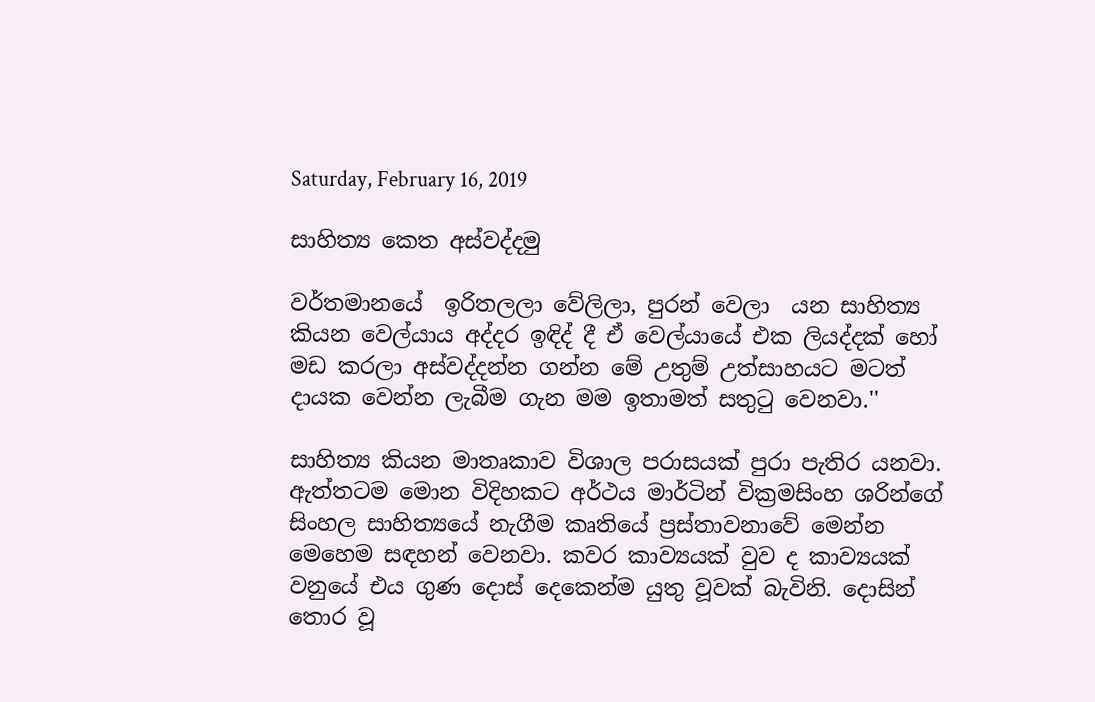Saturday, February 16, 2019

සාහිත්‍ය කෙත අස්වද්දමු

වර්තමානයේ  ඉරිතලලා වේලිලා, පුරන් වෙලා  යන සාහිත්‍ය කියන වෙල්යාය අද්දර ඉඳිද් දී ඒ වෙල්යායේ එක ලියද්දක් හෝ මඩ කරලා අස්වද්දන්න ගන්න මේ උතුම් උත්සාහයට මටත් දායක වෙන්න ලැබීම ගැන මම ඉතාමත් සතුටු වෙනවා.''

සාහිත්‍ය කියන මාතෘකාව විශාල පරාසයක් පුරා පැතිර යනවා. ඇත්තටම මොන විදිහකට අර්ථය මාර්ටින් වික්‍රමසිංහ ශරින්ගේ  සිංහල සාහිත්‍යයේ නැගීම කෘතියේ ප්‍රස්තාවනාවේ මෙන්න මෙහෙම සඳහන් වෙනවා. කවර කාව්‍යයක් වුව ද කාව්‍යයක් වනුයේ එය ගුණ දොස් දෙකෙන්ම යුතු වූවක් බැවිනි. දොසින් තොර වූ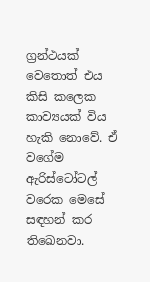ග්‍රන්ථයක් වෙතොත් එය කිසි කලෙක කාව්‍යයක් විය හැකි නොවේ. ඒ වගේම ඇරිස්ටෝටල් වරෙක මෙසේ සඳහන් කර තිඛෙනවා.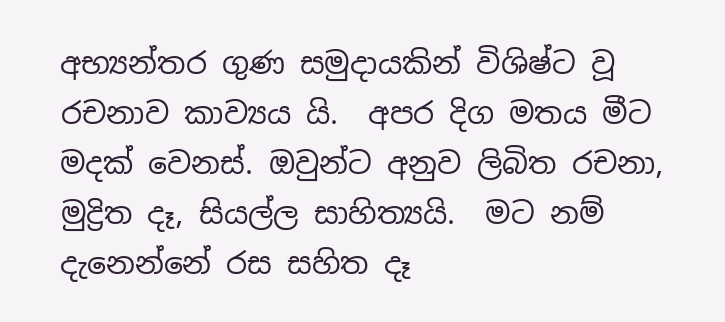අභ්‍යන්තර ගුණ සමුදායකින් විශිෂ්ට වූ රචනාව කාව්‍යය යි.  අපර දිග මතය මීට මදක් වෙනස්. ඔවුන්ට අනුව ලිබිත රචනා, මුද්‍රිත දෑ, සියල්ල සාහිත්‍යයි.  මට නම් දැනෙන්නේ රස සහිත දෑ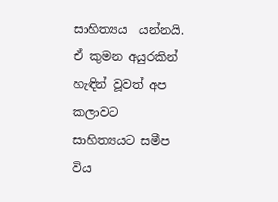සාහිත්‍යය  යන්නයි. ඒ කුමන අයුරකින් හැඳින් වූවත් අප කලාවට සාහිත්‍යයට සමීප විය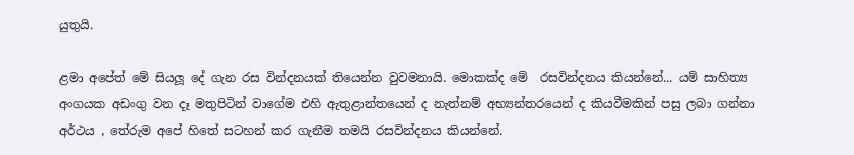යුතුයි.

ළමා අපේත් මේ සියලූ දේ ගැන රස වින්දනයක් තියෙන්න වුවමනායි. මොකක්ද මේ  රසවින්දනය කියන්නේ... යම් සාහිත්‍ය අංගයක අඩංගු වන දෑ මතුපිටින් වාගේම එහි ඇතුළාන්තයෙන් ද නැත්නම් අභ්‍යන්තරයෙන් ද කියවීමකින් පසු ලබා ගන්නා අර්ථය , තේරුම අපේ හිතේ සටහන් කර ගැනීම තමයි රසවින්දනය කියන්නේ.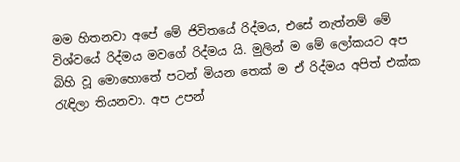මම හිතනවා අපේ මේ ජිවිතයේ රිද්මය, එසේ නැත්නම් මේ විශ්වයේ රිද්මය මවගේ රිද්මය යි. මුලින් ම මේ ලෝකයට අප බිහි වූ මොහොතේ පටන් මියන තෙක් ම ඒ රිද්මය අපිත් එක්ක රැඳිලා තියනවා. අප උපන්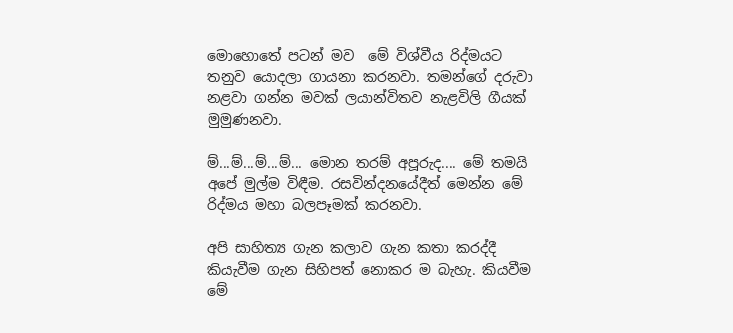මොහොතේ පටන් මව  මේ විශ්වීය රිද්මයට තනුව යොදලා ගායනා කරනවා. තමන්ගේ දරුවා නළවා ගන්න මවක් ලයාන්විතව නැළවිලි ගීයක් මුමුණනවා.

ම්...ම්...ම්...ම්... මොන තරම් අපූරුද.... මේ තමයි අපේ මුල්ම විඳීම. රසවින්දනයේදීත් මෙන්න මේ රිද්මය මහා බලපෑමක් කරනවා.

අපි සාහිත්‍ය ගැන කලාව ගැන කතා කරද්දී කියැවීම ගැන සිහිපත් නොකර ම බැහැ. කියවීම මේ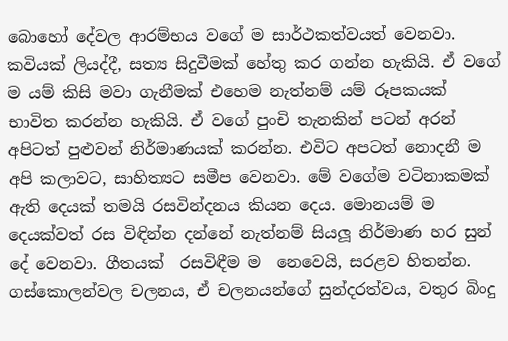බොහෝ දේවල ආරම්භය වගේ ම සාර්ථකත්වයත් වෙනවා. කවියක් ලියද්දී, සත්‍ය සිදුවීමක් හේතු කර ගන්න හැකියි. ඒ වගේ ම යම් කිසි මවා ගැනීමක් එහෙම නැත්නම් යම් රූපකයක් භාවිත කරන්න හැකියි. ඒ වගේ පුංචි තැනකින් පටන් අරන් අපිටත් පුළුවන් නිර්මාණයක් කරන්න. එවිට අපටත් නොදනී ම අපි කලාවට, සාහිත්‍යට සමීප වෙනවා. මේ වගේම වටිනාකමක් ඇති දෙයක් තමයි රසවින්දනය කියන දෙය. මොනයම් ම දෙයක්වත් රස විඳින්න දන්නේ නැත්නම් සියලූ නිර්මාණ හර සුන් දේ වෙනවා. ගීතයක්  රසවිඳීම ම  නෙවෙයි, සරළව හිතන්න. ගස්කොලන්වල චලනය, ඒ චලනයන්ගේ සුන්දරත්වය, වතුර බිංදු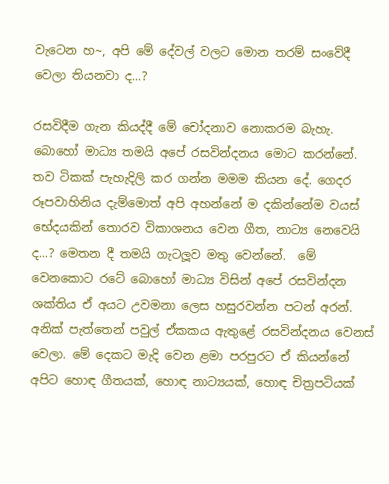වැටෙන හ~, අපි මේ දේවල් වලට මොන තරම් සංවේදී වෙලා තියනවා ද...?

රසවිදීම ගැන කියද්දී මේ චෝදනාව නොකරම බැහැ. බොහෝ මාධ්‍ය තමයි අපේ රසවින්දනය මොට කරන්නේ. තව ටිකක් පැහැදිලි කර ගන්න මමම කියන දේ. ගෙදර රූපවාහිනිය දැම්මොත් අපි අහන්නේ ම දකින්නේම වයස් භේදයකින් තොරව විකාශනය වෙන ගීත, නාට්‍ය නෙවෙයි ද...? මෙතන දී තමයි ගැටලූව මතු වෙන්නේ.  මේ වෙනකොට රටේ බොහෝ මාධ්‍ය විසින් අපේ රසවින්දන ශක්තිය ඒ අයට උවමනා ලෙස හසුරවන්න පටන් අරන්. අනික් පැත්තෙන් පවුල් ඒකකය ඇතුළේ රසවින්දනය වෙනස් වෙලා. මේ දෙකට මැදි වෙන ළමා පරපුරට ඒ කියන්නේ අපිට හොඳ ගීතයක්, හොඳ නාට්‍යයක්, හොඳ චිත්‍රපටියක්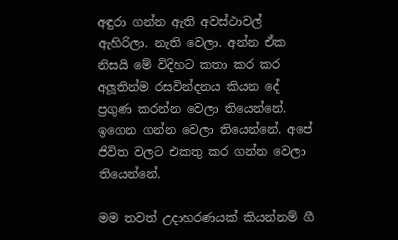අඳුරා ගන්න ඇති අවස්ථාවල් ඇහිරිලා. නැති වෙලා. අන්න ඒක නිසයි මේ විදිහට කතා කර කර අලූතින්ම රසවින්දනය කියන දේ ප්‍රගුණ කරන්න වෙලා තියෙන්නේ. ඉගෙන ගන්න වෙලා තියෙන්නේ. අපේ ජිවිත වලට එකතු කර ගන්න වෙලා තියෙන්නේ.

මම තවත් උදාහරණයක් කියන්නම් ගී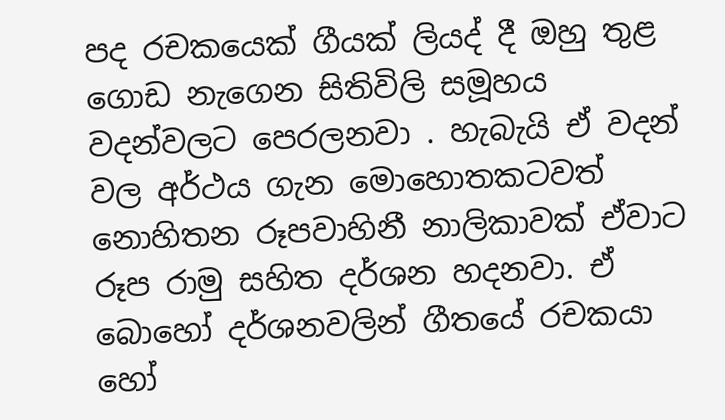පද රචකයෙක් ගීයක් ලියද් දී ඔහු තුළ ගොඩ නැගෙන සිතිවිලි සමූහය වදන්වලට පෙරලනවා . හැබැයි ඒ වදන් වල අර්ථය ගැන මොහොතකටවත් නොහිතන රූපවාහිනී නාලිකාවක් ඒවාට රූප රාමු සහිත දර්ශන හදනවා. ඒ බොහෝ දර්ශනවලින් ගීතයේ රචකයා හෝ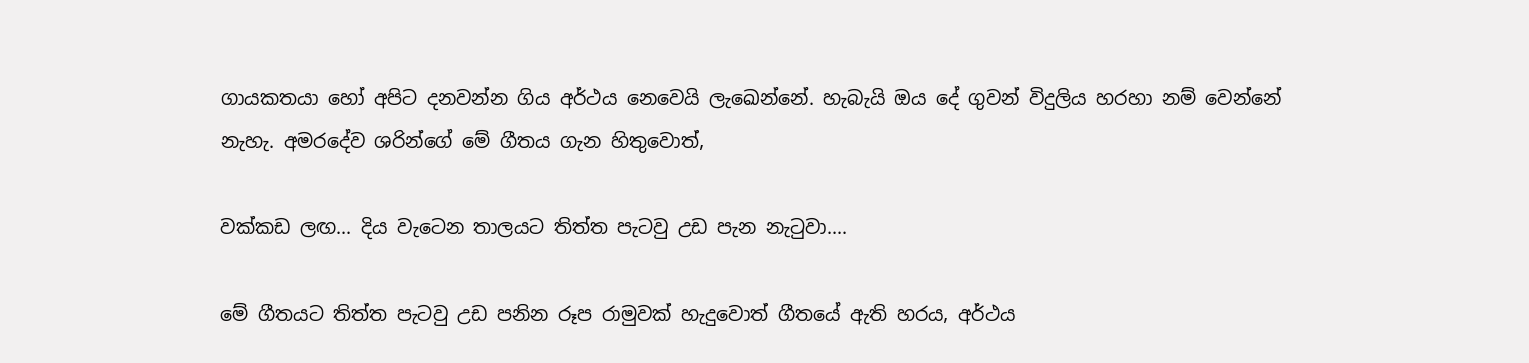ගායකතයා හෝ අපිට දනවන්න ගිය අර්ථය නෙවෙයි ලැඛෙන්නේ. හැබැයි ඔය දේ ගුවන් විදුලිය හරහා නම් වෙන්නේ නැහැ. අමරදේව ශරින්ගේ මේ ගීතය ගැන හිතුවොත්,

වක්කඩ ලඟ... දිය වැටෙන තාලයට තිත්ත පැටවු උඩ පැන නැටුවා....

මේ ගීතයට තිත්ත පැටවු උඩ පනින රූප රාමුවක් හැදුවොත් ගීතයේ ඇති හරය, අර්ථය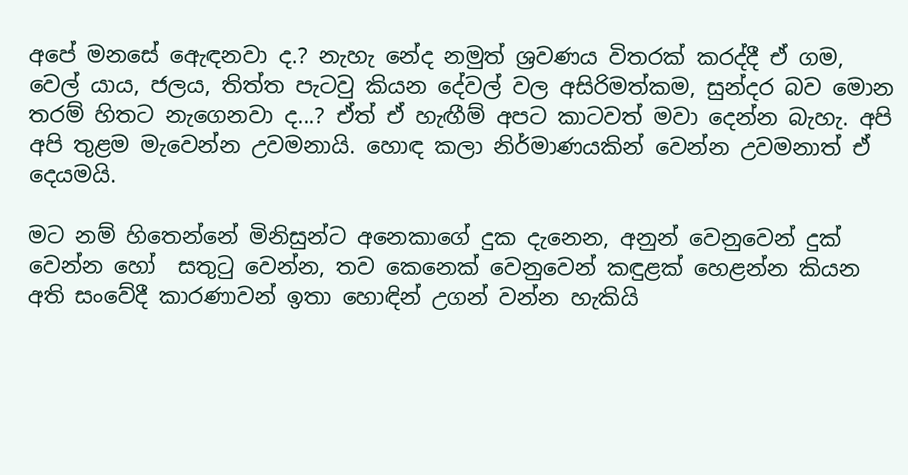අපේ මනසේ ඇෙඳනවා ද.? නැහැ නේද නමුත් ශ්‍රවණය විතරක් කරද්දී ඒ ගම, වෙල් යාය, ජලය, තිත්ත පැටවු කියන දේවල් වල අසිරිමත්කම, සුන්දර බව මොන තරම් හිතට නැගෙනවා ද...? ඒත් ඒ හැඟීම් අපට කාටවත් මවා දෙන්න බැහැ. අපි අපි තුළම මැවෙන්න උවමනායි. හොඳ කලා නිර්මාණයකින් වෙන්න උවමනාත් ඒ දෙයමයි.

මට නම් හිතෙන්නේ මිනිසුන්ට අනෙකාගේ දුක දැනෙන, අනුන් වෙනුවෙන් දුක් වෙන්න හෝ  සතුටු වෙන්න, තව කෙනෙක් වෙනුවෙන් කඳුළක් හෙළන්න කියන අති සංවේදී කාරණාවන් ඉතා හොඳින් උගන් වන්න හැකියි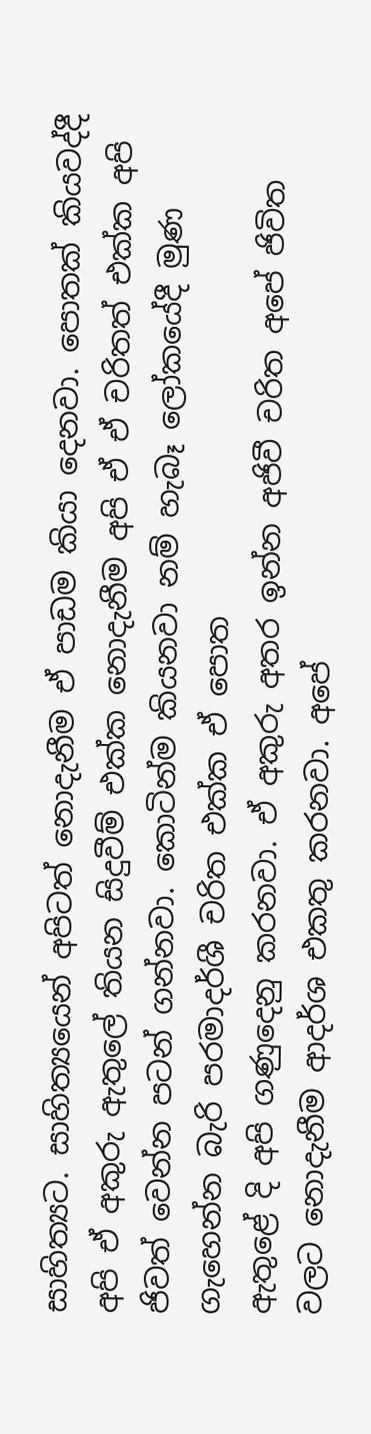සාහිත්‍යට. සාහිත්‍යයෙන් අපිටත් නොදැනීම ඒ පාඩම කියා දෙනවා. පොතක් කියවද්දී අපි ඒ අකුරු ඇතුලේ තියන සිදුවීම් එක්ක නොදැනීම අපි ඒ ඒ චරිතත් එක්ක අපි ජිවත් වෙන්න පටන් ගන්නවා. කොටින්ම කියනවා නම් හැබෑ ලෝකයේදී මුණ ගැහෙන්න බැරි පරමාදර්ශී චරිත එක්ක ඒ පොත
ඇතුළේ දි අපි ගණුදෙනු කරනවා. ඒ අකුරු අතර ඉන්න අජිවී චරිත අපේ ජිවිත වලට නොදැනීම ආදර්ශ එකතු කරනවා. අපේ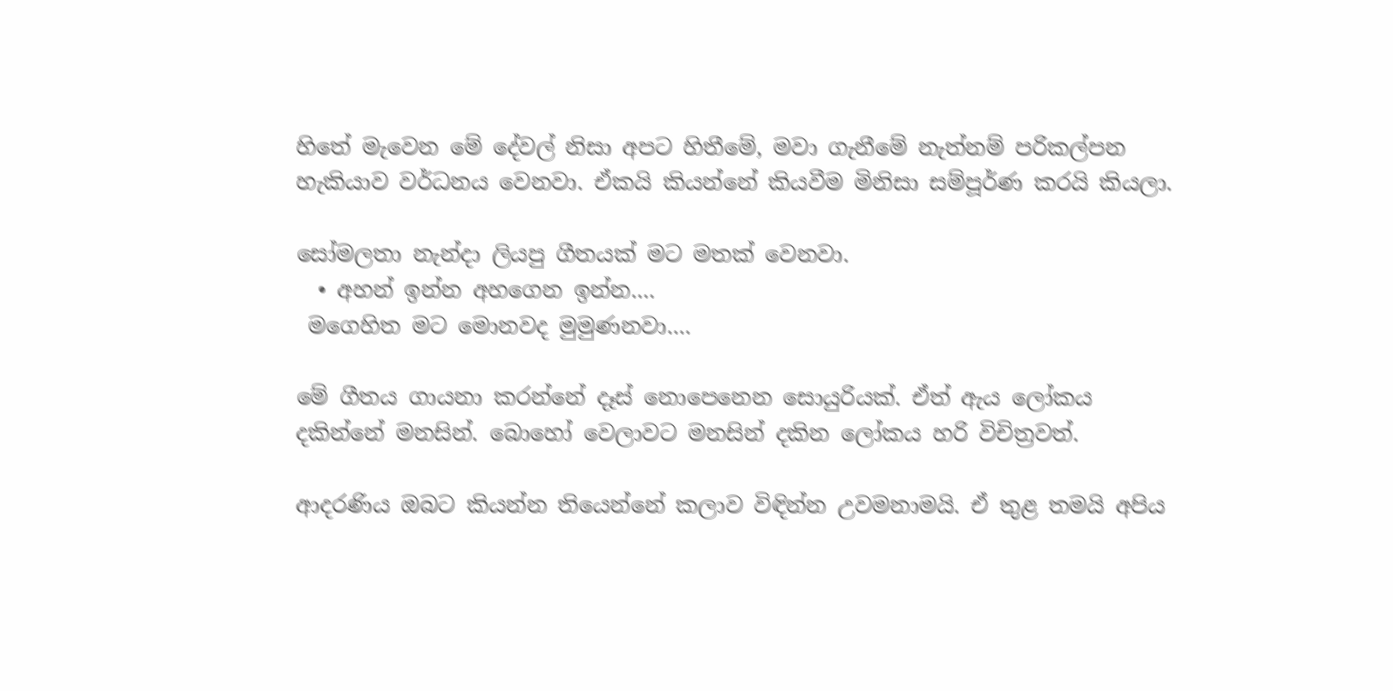හිතේ මැවෙන මේ දේවල් නිසා අපට හිතීමේ, මවා ගැනීමේ නැත්නම් පරිකල්පන හැකියාව වර්ධනය වෙනවා. ඒකයි කියන්නේ කියවීම මිනිසා සම්පූර්ණ කරයි කියලා.

සෝමලතා නැන්දා ලියපු ගීතයක් මට මතක් වෙනවා.
  • අහන් ඉන්න අහගෙන ඉන්න....
 මගෙහිත මට මොනවද මුමුණනවා....

මේ ගීතය ගායනා කරන්නේ දෑස් නොපෙනෙන සොයුරියක්. ඒත් ඇය ලෝකය දකින්නේ මනසින්. බොහෝ වෙලාවට මනසින් දකින ලෝකය හරි විචිත්‍රවත්.

ආදරණිය ඔබට කියන්න තියෙන්නේ කලාව විඳින්න උවමනාමයි. ඒ තුළ තමයි අපිය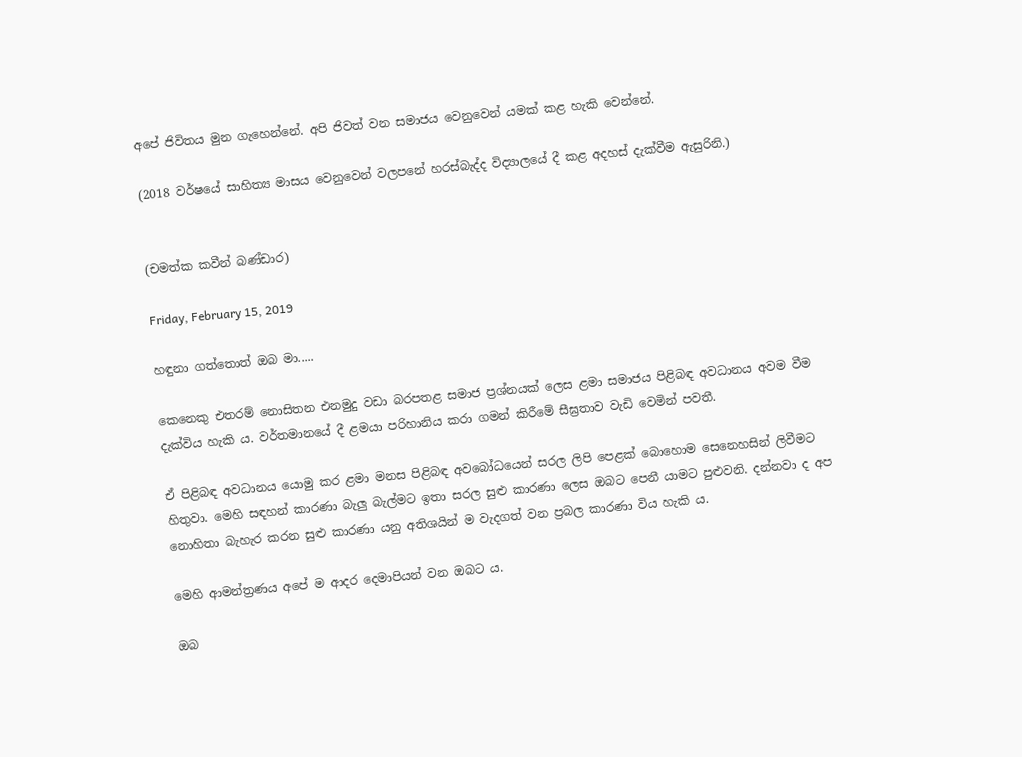අපේ ජිවිතය මුන ගැහෙන්නේ. අපි ජිවත් වන සමාජය වෙනුවෙන් යමක් කළ හැකි වෙන්නේ.

(2018 වර්ෂයේ සාහිත්‍ය මාසය වෙනුවෙන් වලපනේ හරස්බැද්ද විද්‍යාලයේ දී කළ අදහස් දැක්වීම ඇසුරිනි.)


(චමත්ක කවීන් බණ්ඩාර)

Friday, February 15, 2019

හඳුනා ගත්තොත් ඔබ මා.....

කෙනෙකු එතරම් නොසිතන එනමුදු වඩා බරපතළ සමාජ ප්‍රශ්නයක් ලෙස ළමා සමාජය පිළිබඳ අවධානය අවම වීම දැක්විය හැකි ය. වර්තමානයේ දී ළමයා පරිහානිය කරා ගමන් කිරීමේ සීඝ්‍රතාව වැඩි වෙමින් පවතී.

ඒ පිළිබඳ අවධානය යොමු කර ළමා මනස පිළිබඳ අවබෝධයෙන් සරල ලිපි පෙළක් බොහොම සෙනෙහසින් ලිවීමට හිතුවා. මෙහි සඳහන් කාරණා බැලු බැල්මට ඉතා සරල සුළු කාරණා ලෙස ඔබට පෙනී යාමට පුළුවනි. දන්නවා ද අප නොහිතා බැහැර කරන සුළු කාරණා යනු අතිශයින් ම වැදගත් වන ප්‍රබල කාරණා විය හැකි ය.

මෙහි ආමන්ත්‍රණය අපේ ම ආදර දෙමාපියන් වන ඔබට ය.

ඔබ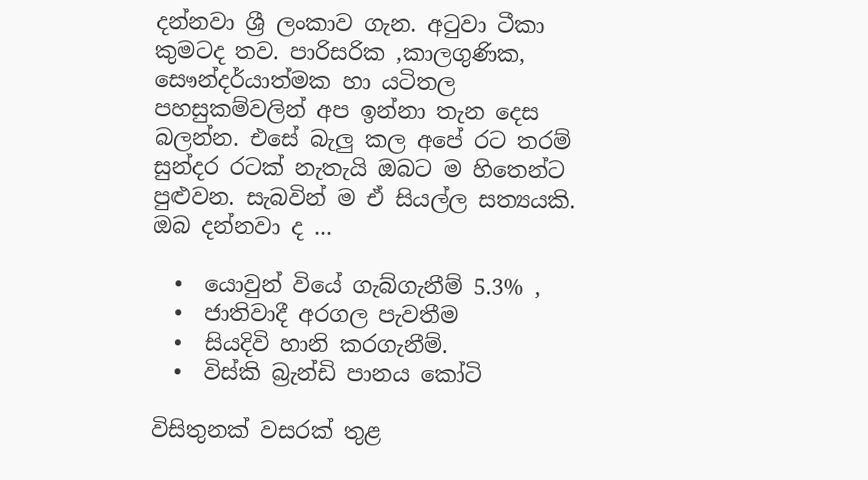දන්නවා ශ්‍රී ලංකාව ගැන. අටුවා ටීකා කුමටද තව. පාරිසරික ,කාලගුණික, සෞන්දර්යාත්මක හා යටිතල පහසුකම්වලින් අප ඉන්නා තැන දෙස බලන්න. එසේ බැලු කල අපේ රට තරම් සුන්දර රටක් නැතැයි ඔබට ම හිතෙන්ට පුළුවන. සැබවින් ම ඒ සියල්ල සත්‍යයකි.
ඔබ දන්නවා ද ...

  •  යොවුන් වියේ ගැබ්ගැනීම් 5.3% ,
  •  ජාතිවාදී අරගල පැවතීම
  •  සියදිවි හානි කරගැනීම්.
  •  විස්කි බ්‍රැන්ඩි පානය කෝටි

විසිතුනක් වසරක් තුළ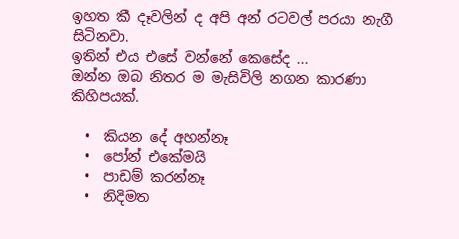ඉහත කී දෑවලින් ද අපි අන් රටවල් පරයා නැගී සිටිනවා.
ඉතින් එය එසේ වන්නේ කෙසේද ...
ඔන්න ඔබ නිතර ම මැසිවිලි නගන කාරණා කිහිපයක්.

  •  කියන දේ අහන්නෑ
  •  පෝන් එකේමයි
  •  පාඩම් කරන්නෑ
  •  නිදිමත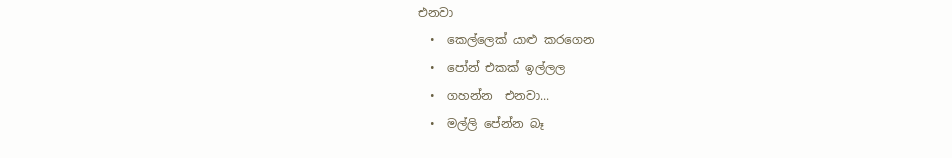එනවා
  •  කෙල්ලෙක් යාළු කරගෙන
  •  පෝන් එකක් ඉල්ලල
  •  ගහන්න  එනවා...
  •  මල්ලි පේන්න බෑ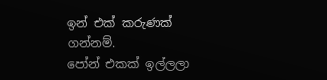ඉන් එක් කරුණක් ගන්නම්.
පෝන් එකක් ඉල්ලලා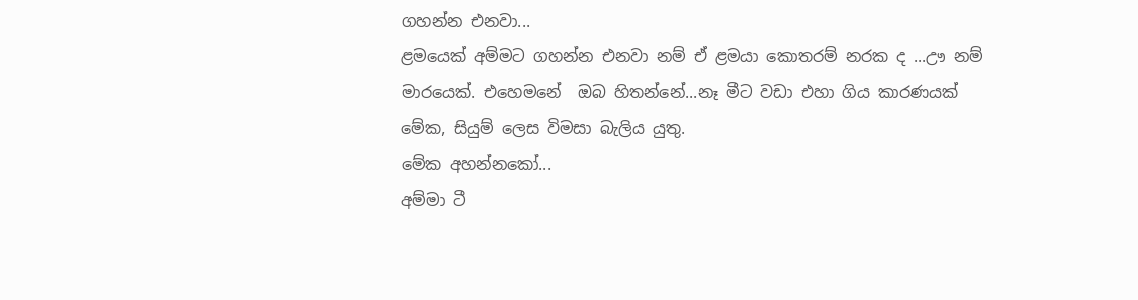ගහන්න එනවා...
ළමයෙක් අම්මට ගහන්න එනවා නම් ඒ ළමයා කොතරම් නරක ද ...ඌ නම් මාරයෙක්. එහෙමනේ  ඔබ හිතන්නේ...නෑ මීට වඩා එහා ගිය කාරණයක් මේක, සියුම් ලෙස විමසා බැලිය යුතු.
මේක අහන්නකෝ...
අම්මා ටී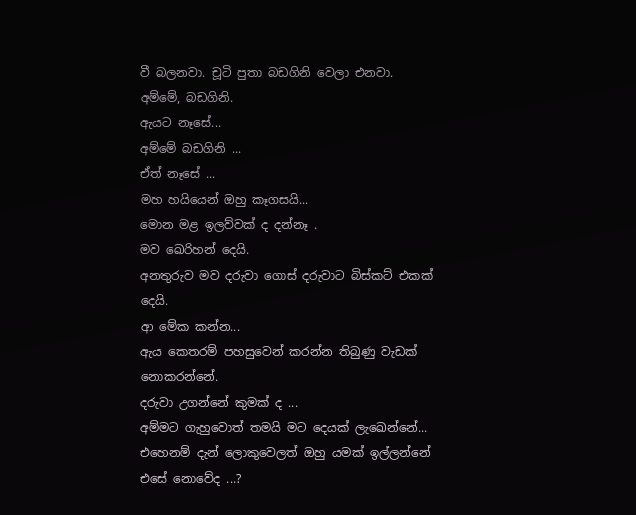වී බලනවා. චූටි පුතා බඩගිනි වෙලා එනවා.
අම්මේ, බඩගිනි.
ඇයට නෑසේ...
අම්මේ බඩගිනි ...
ඒත් නෑසේ ...
මහ හයියෙන් ඔහු කෑගසයි...
මොන මළ ඉලව්වක් ද දන්නෑ .
මව ඛෙරිහන් දෙයි.
අනතුරුව මව දරුවා ගොස් දරුවාට බිස්කට් එකක් දෙයි.
ආ මේක කන්න...
ඇය කෙතරම් පහසුවෙන් කරන්න තිබුණු වැඩක් නොකරන්නේ.
දරුවා උගන්නේ කුමක් ද ...
අම්මට ගැහුවොත් තමයි මට දෙයක් ලැඛෙන්නේ...
එහෙනම් දැන් ලොකුවෙලත් ඔහු යමක් ඉල්ලන්නේ එසේ නොවේද ...?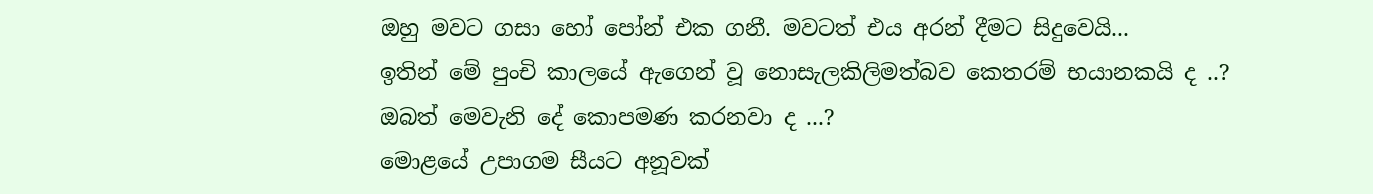ඔහු මවට ගසා හෝ පෝන් එක ගනී. මවටත් එය අරන් දීමට සිදුවෙයි...
ඉතින් මේ පුංචි කාලයේ ඇගෙන් වූ නොසැලකිලිමත්බව කෙතරම් භයානකයි ද ..?
ඔබත් මෙවැනි දේ කොපමණ කරනවා ද ...?
මොළයේ උපාගම සීයට අනූවක්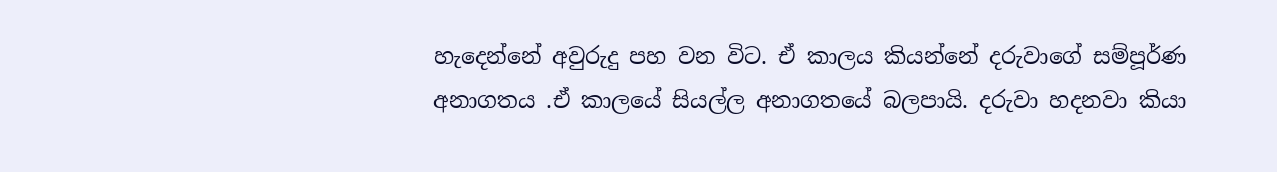හැදෙන්නේ අවුරුදු පහ වන විට. ඒ කාලය කියන්නේ දරුවාගේ සම්පූර්ණ අනාගතය .ඒ කාලයේ සියල්ල අනාගතයේ බලපායි. දරුවා හදනවා කියා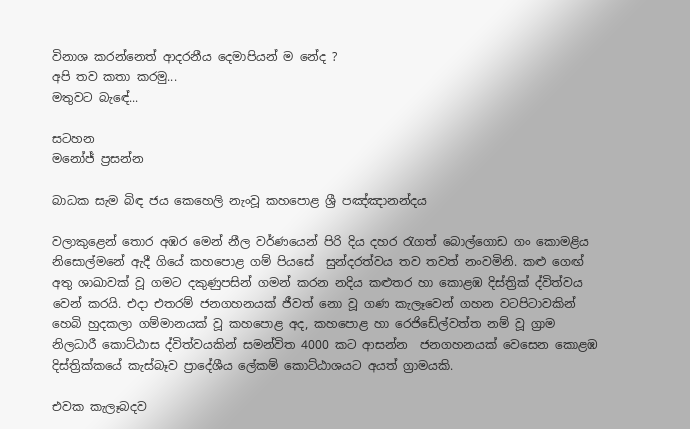විනාශ කරන්නෙත් ආදරනීය දෙමාපියන් ම නේද ?
අපි තව කතා කරමු...
මතුවට බැඳේ...

සටහන
මනෝජ් ප්‍රසන්න

බාධක සැම බිඳ ජය කෙහෙලි නැංවූ කහපොළ ශ්‍රී පඤ්ඤානන්දය

වලාකුළෙන් තොර අඹර මෙන් නීල වර්ණයෙන් පිරි දිය දහර රැගත් බොල්ගොඩ ගං කොමළිය නිසොල්මනේ ඇදී ගියේ කහපොළ ගම් පියසේ  සුන්දරත්වය තව තවත් නංවමිනි. කළු ගෙඟ් අතු ශාඛාවක් වූ ගමට දකුණුපසින් ගමන් කරන නදිය කළුතර හා කොළඹ දිස්ත්‍රික් ද්විත්වය වෙන් කරයි. එදා එතරම් ජනගහනයක් ජීවත් නො වූ ගණ කැලෑවෙන් ගහන වටපිටාවකින් හෙබි හුදකලා ගම්මානයක් වූ කහපොළ අද, කහපොළ හා රෙජිඩේල්වත්ත නම් වූ ග්‍රාම නිලධාරී කොට්ඨාස ද්විත්වයකින් සමන්විත 4000 කට ආසන්න  ජනගහනයක් වෙසෙන කොළඹ දිස්ත්‍රික්කයේ කැස්බෑව ප්‍රාදේශීය ලේකම් කොට්ඨාශයට අයත් ග්‍රාමයකි.

එවක කැලෑබදව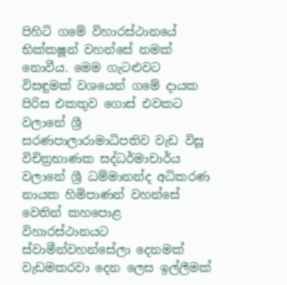පිහිටි ගමේ විහාරස්ථානයේ භික්ක‍ෂූන් වහන්සේ නමක් නොවීය. මෙම ගැටළුවට විසඳුමක් වශයෙන් ගමේ දායක පිරිස එකතුව ගොස් එවකට වලානේ ශ්‍රී සරණපාලාරාමාධිපතිව වැඩ විසූ විචිත්‍රභාණක සද්ධර්මාචාර්ය වලානේ ශ්‍රී ධම්මානන්ද අධිකරණ නායක හිමිපාණන් වහන්සේ වෙතින් කහපොළ විහාරස්ථානයට ස්වාමීන්වහන්සේලා දෙනමක් වැඩමකරවා දෙන ලෙස ඉල්ලීමක්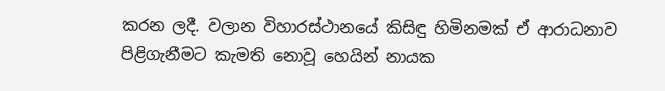කරන ලදී. වලාන විහාරස්ථානයේ කිසිඳු හිමිනමක් ඒ ආරාධනාව පිළිගැනීමට කැමති නොවූ හෙයින් නායක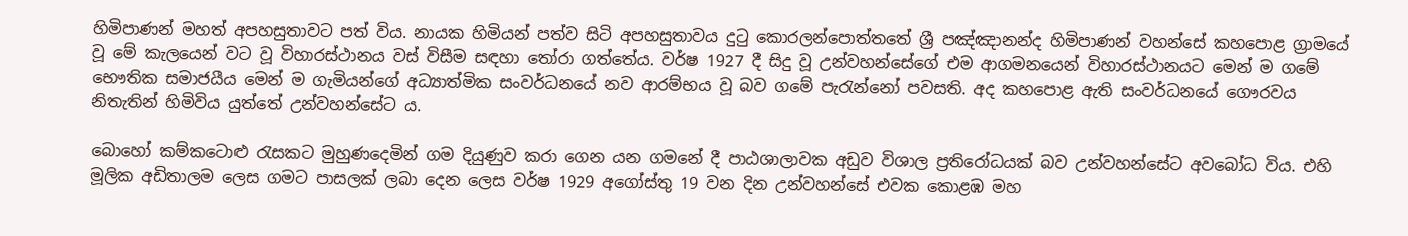හිමිපාණන් මහත් අපහසුතාවට පත් විය. නායක හිමියන් පත්ව සිටි අපහසුතාවය දුටු කොරලන්පොත්තතේ ශ්‍රී පඤ්ඤානන්ද හිමිපාණන් වහන්සේ කහපොළ ග්‍රාමයේ වූ මේ කැලයෙන් වට වූ විහාරස්ථානය වස් විසීම සඳහා තෝරා ගත්තේය. වර්ෂ 1927 දී සිදු වූ උන්වහන්සේගේ එම ආගමනයෙන් විහාරස්ථානයට මෙන් ම ගමේ භෞතික සමාජයීය මෙන් ම ගැමියන්ගේ අධ්‍යාත්මික සංවර්ධනයේ නව ආරම්භය වූ බව ගමේ පැරැන්නෝ පවසති. අද කහපොළ ඇති සංවර්ධනයේ ගෞරවය නිතැතින් හිමිවිය යුත්තේ උන්වහන්සේට ය.

බොහෝ කම්කටොළු රැසකට මුහුණදෙමින් ගම දියුණුව කරා ගෙන යන ගමනේ දී පාඨශාලාවක අඩුව විශාල ප්‍රතිරෝධයක් බව උන්වහන්සේට අවබෝධ විය. එහි මූලික අඩිතාලම ලෙස ගමට පාසලක් ලබා දෙන ලෙස වර්ෂ 1929 අගෝස්තු 19 වන දින උන්වහන්සේ එවක කොළඹ මහ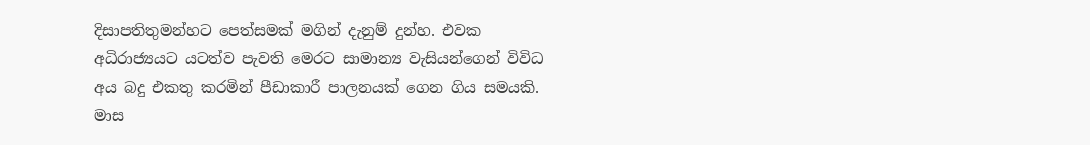දිසාපතිතුමන්හට පෙත්සමක් මගින් දැනුම් දුන්හ. එවක අධිරාජ්‍යයට යටත්ව පැවති මෙරට සාමාන්‍ය වැසියන්ගෙන් විවිධ අය බදු එකතු කරමින් පීඩාකාරී පාලනයක් ගෙන ගිය සමයකි. මාස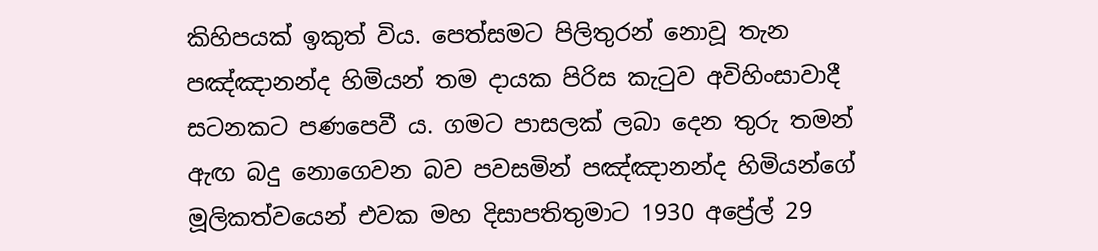කිහිපයක් ඉකුත් විය. පෙත්සමට පිලිතුරන් නොවූ තැන පඤ්ඤානන්ද හිමියන් තම දායක පිරිස කැටුව අවිහිංසාවාදී සටනකට පණපෙවී ය. ගමට පාසලක් ලබා දෙන තුරු තමන් ඇඟ බදු නොගෙවන බව පවසමින් පඤ්ඤානන්ද හිමියන්ගේ මූලිකත්වයෙන් එවක මහ දිසාපතිතුමාට 1930 අප්‍රේල් 29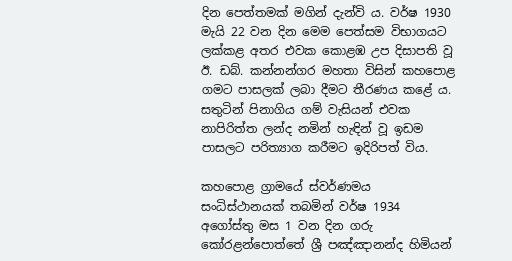දින පෙත්තමක් මගින් දැන්වි ය. වර්ෂ 1930 මැයි 22 වන දින මෙම පෙත්සම විභාගයට ලක්කළ අතර එවක කොළඹ උප දිසාපති වූ ඊ. ඩබ්. කන්නන්ගර මහතා විසින් කහපොළ ගමට පාසලක් ලබා දීමට තීරණය කළේ ය. සතුටින් පිනාගිය ගම් වැසියන් එවක නාපිරිත්ත ලන්ද නමින් හැඳින් වූ ඉඩම පාසලට පරිත්‍යාග කරීමට ඉදිරිපත් විය.

කහපොළ ග්‍රාමයේ ස්වර්ණමය සංධිස්ථානයක් තබමින් වර්ෂ 1934 අගෝස්තු මස 1 වන දින ගරු කෝරළන්පොත්තේ ශ්‍රී පඤ්ඤානන්ද හිමියන්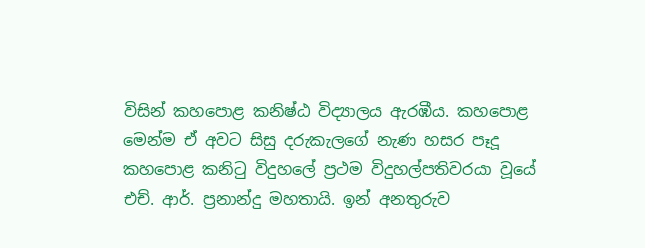විසින් කහපොළ කනිෂ්ඨ විද්‍යාලය ඇරඹීය. කහපොළ මෙන්ම ඒ අවට සිසු දරුකැලගේ නැණ හසර පෑදූ කහපොළ කනිටු විදුහලේ ප්‍රථම විදුහල්පතිවරයා වූයේ එච්. ආර්. ප්‍රනාන්දු මහතායි. ඉන් අනතුරුව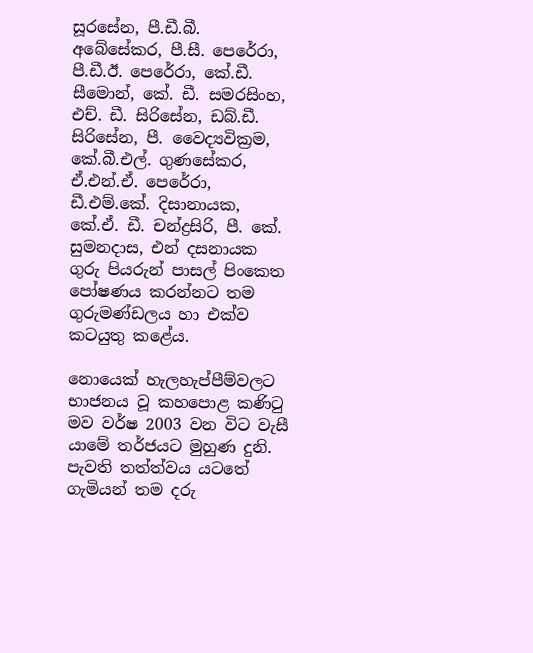සූරසේන, පී.ඩී.බී. අබේසේකර, පී.සී. පෙරේරා, පී.ඩී.ඊ. පෙරේරා, කේ.ඩී. සීමොන්, කේ. ඩී. සමරසිංහ, එච්. ඩී. සිරිසේන, ඩබ්.ඩී. සිරිසේන, පී. වෛද්‍යවික්‍රම, කේ.බී.එල්. ගුණසේකර, ඒ.එන්.ඒ. පෙරේරා, ඩී.එම්.කේ. දිසානායක, කේ.ඒ. ඩී. චන්ද්‍රසිරි, පී. කේ. සුමනදාස, එන් දසනායක ගුරු පියරුන් පාසල් පිංකෙත පෝෂණය කරන්නට තම ගුරුමණ්ඩලය හා එක්ව කටයුතු කළේය.

නොයෙක් හැලහැප්පීම්වලට භාජනය වූ කහපොළ කණිටු මව වර්ෂ 2003 වන විට වැසී යාමේ තර්ජයට මුහුණ දුනි. පැවති තත්ත්වය යටතේ ගැමියන් තම දරු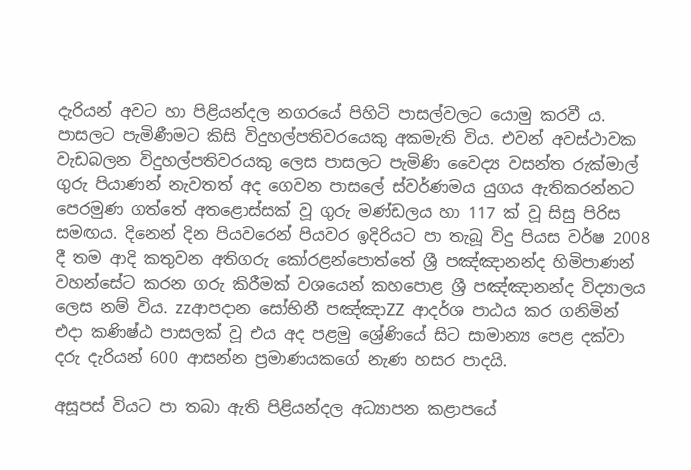දැරියන් අවට හා පිළියන්දල නගරයේ පිහිටි පාසල්වලට යොමු කරවී ය. පාසලට පැමිණීමට කිසි විදුහල්පතිවරයෙකු අකමැති විය. එවන් අවස්ථාවක වැඩබලන විදුහල්පතිවරයකු ලෙස පාසලට පැමිණි වෛද්‍ය වසන්ත රුක්මාල් ගුරු පියාණන් නැවතත් අද ගෙවන පාසලේ ස්වර්ණමය යුගය ඇතිකරන්නට පෙරමුණ ගත්තේ අතළොස්සක් වූ ගුරු මණ්ඩලය හා 117 ක් වූ සිසු පිරිස සමඟය. දිනෙන් දින පියවරෙන් පියවර ඉදිරියට පා තැබූ විදු පියස වර්ෂ 2008 දී තම ආදි කතුවන අතිගරු කෝරළන්පොත්තේ ශ්‍රී පඤ්ඤානන්ද හිමිපාණන් වහන්සේට කරන ගරු කිරීමක් වශයෙන් කහපොළ ශ්‍රී පඤ්ඤානන්ද විද්‍යාලය ලෙස නම් විය. zzආපදාන සෝභිනී පඤ්ඤාZZ ආදර්ශ පාඨය කර ගනිමින් එදා කණිෂ්ඨ පාසලක් වූ එය අද පළමු ශ්‍රේණියේ සිට සාමාන්‍ය පෙළ දක්වා දරු දැරියන් 600 ආසන්න ප්‍රමාණයකගේ නැණ හසර පාදයි.

අසූපස් වියට පා තබා ඇති පිළියන්දල අධ්‍යාපන කළාපයේ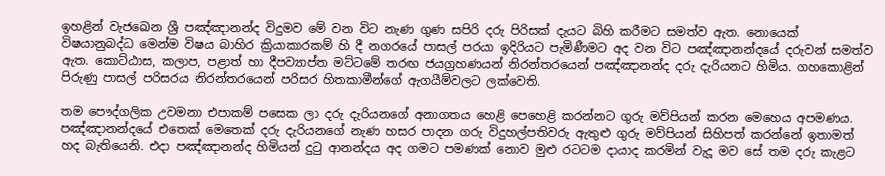ඉහළින් වැජඛෙන ශ්‍රී පඤ්ඤානන්ද විදුමව මේ වන විට නැණ ගුණ සපිරි දරු පිරිසක් දැයට බිහි කරීමට සමත්ව ඇත. නොයෙක් විෂයානුබද්ධ මෙන්ම විෂය බාහිර ක්‍රියාකාරකම් හි දී නගරයේ පාසල් පරයා ඉදිරියට පැමිණීමට අද වන විට පඤ්ඤානන්දයේ දරුවන් සමත්ව ඇත. කොට්ඨාස, කලාප, පළාත් හා දීපව්‍යාප්ත මට්ටමේ තරඟ ජයග්‍රහණයන් නිරන්තරයෙන් පඤ්ඤානන්ද දරු දැරියනට හිමිය. ගහකොළින් පිරුණු පාසල් පරිසරය නිරන්තරයෙන් පරිසර හිතකාමීන්ගේ ඇගයීම්වලට ලක්වෙති.

තම පෞද්ගලික උවමනා එපාකම් පසෙක ලා දරු දැරියනගේ අනාගතය හෙළි පෙහෙළි කරන්නට ගුරු මව්පියන් කරන මෙහෙය අපමණය. පඤ්ඤානන්දයේ එතෙක් මෙතෙක් දරු දැරියනගේ නැණ හසර පාදන ගරු විදුහල්පතිවරු ඇතුළු ගුරු මව්පියන් සිහිපත් කරන්නේ ඉතාමත් හද බැතියෙනි. එදා පඤ්ඤානන්ද හිමියන් දුටු ආනන්දය අද ගමට පමණක් නොව මුළු රටටම දායාද කරමින් වැදූ මව සේ තම දරු කැළට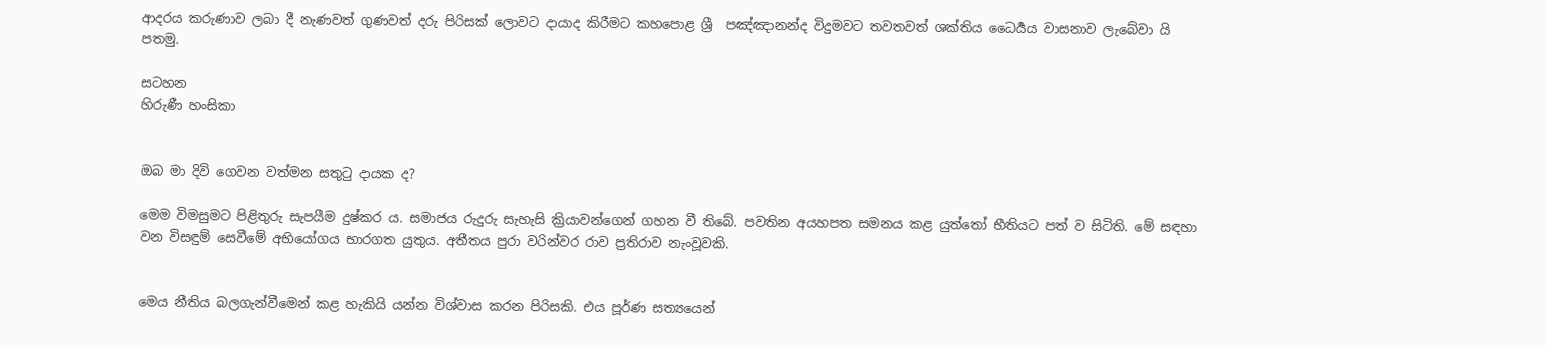ආදරය කරුණාව ලබා දී නැණවත් ගුණවත් දරු පිරිසක් ලොවට දායාද කිරීමට කහපොළ ශ්‍රී  පඤ්ඤානන්ද විදුමවට තවතවත් ශක්තිය ධෛර්‍යය වාසනාව ලැබේවා යි පතමු.

සටහන
හිරුණී හංසිකා


ඔබ මා දිවි ගෙවන වත්මන සතුටු දායක ද?

මෙම විමසුමට පිළිතුරු සැපයීම දුෂ්කර ය. සමාජය රුදුරු සැහැසි ක්‍රියාවන්ගෙන් ගහන වී තිබේ. පවතින අයහපත සමනය කළ යුත්තෝ භීතියට පත් ව සිටිති. මේ සඳහා වන විසඳුම් සෙවීමේ අභියෝගය භාරගත යුතුය. අතීතය පුරා වරින්වර රාව ප්‍රතිරාව නැංවූවකි.


මෙය නීතිය බලගැන්වීමෙන් කළ හැකියි යන්න විශ්වාස කරන පිරිසකි. එය පූර්ණ සත්‍යයෙන්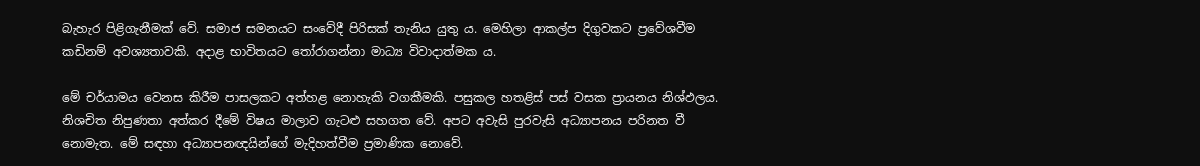බැහැර පිළිගැනීමක් වේ. සමාජ සමනයට සංවේදී පිරිසක් තැනිය යුතු ය. මෙහිලා ආකල්ප දිගුවකට ප්‍රවේශවීම කඩිනම් අවශ්‍යතාවකි. අදාළ භාවිතයට තෝරාගන්නා මාධ්‍ය විවාදාත්මක ය.

මේ චර්යාමය වෙනස කිරීම පාසලකට අත්හළ නොහැකි වගකීමකි. පසුකල හතළිස් පස් වසක ප්‍රායනය නිශ්ඵලය. නිශචිත නිපුණතා අත්කර දීමේ විෂය මාලාව ගැටළු සහගත වේ. අපට අවැසි පුරවැසි අධ්‍යාපනය පරිනත වී නොමැත. මේ සඳහා අධ්‍යාපනඥයින්ගේ මැදිහත්වීම ප්‍රමාණික නොවේ.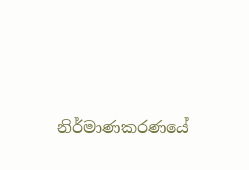නිර්මාණකරණයේ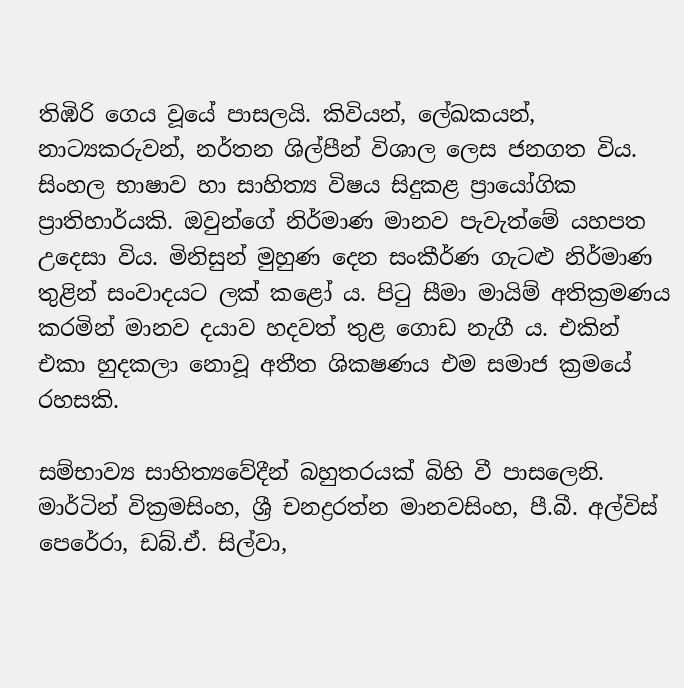තිඹිරි ගෙය වූයේ පාසලයි. කිවියන්, ලේඛකයන්, නාට්‍යකරුවන්, නර්තන ශිල්පීන් විශාල ලෙස ජනගත විය. සිංහල භාෂාව හා සාහිත්‍ය විෂය සිදුකළ ප්‍රායෝගික ප්‍රාතිහාර්යකි. ඔවුන්ගේ නිර්මාණ මානව පැවැත්මේ යහපත උදෙසා විය. මිනිසුන් මුහුණ දෙන සංකීර්ණ ගැටළු නිර්මාණ තුළින් සංවාදයට ලක් කළෝ ය. පිටු සීමා මායිම් අතික්‍රමණය කරමින් මානව දයාව හදවත් තුළ ගොඩ නැගී ය. එකින් එකා හුදකලා නොවූ අතීත ශික‍ෂණය එම සමාජ ක්‍රමයේ රහසකි.

සම්භාව්‍ය සාහිත්‍යවේදීන් බහුතරයක් බිහි වී පාසලෙනි. මාර්ටින් වික්‍රමසිංහ, ශ්‍රී චන‍ද්‍රරත්න මානවසිංහ, පී.බී. අල්විස් පෙරේරා, ඩබ්.ඒ. සිල්වා,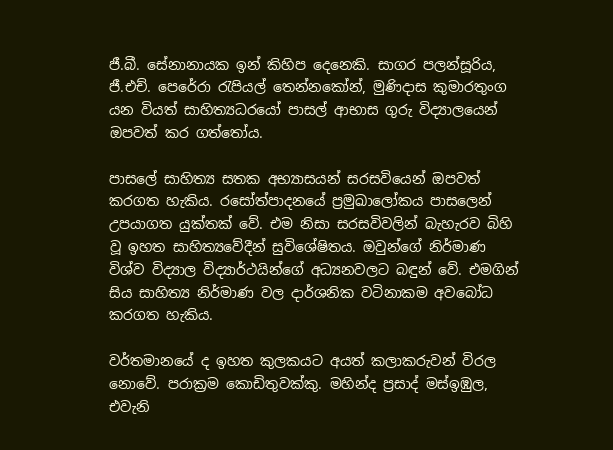ජී.බී. සේනානායක ඉන් කිහිප දෙනෙකි. සාගර පලන්සූරිය, ජී.එච්. පෙරේරා රැපියල් තෙන්නකෝන්, මුණිදාස කුමාරතුංග යන වියත් සාහිත්‍යධරයෝ පාසල් ආභාස ගුරු විද්‍යාලයෙන් ඔපවත් කර ගත්තෝය.

පාසලේ සාහිත්‍ය සතක අභ්‍යාසයන් සරසවියෙන් ඔපවත් කරගත හැකිය. රසෝත්පාදනයේ ප්‍රමුඛාලෝකය පාසලෙන් උපයාගත යුක්තක් වේ. එම නිසා සරසවිවලින් බැහැරව බිහි වූ ඉහත සාහිත්‍යවේදීන් සුවිශේෂිතය. ඔවුන්ගේ නිර්මාණ විශ්ව විද්‍යාල විද්‍යාර්ථයින්ගේ අධ්‍යනවලට බඳුන් වේ. එමගින් සිය සාහිත්‍ය නිර්මාණ වල දාර්ශනික වටිනාකම අවබෝධ කරගත හැකිය.

වර්තමානයේ ද ඉහත කුලකයට අයත් කලාකරුවන් විරල නොවේ. පරාක්‍රම කොඩිතුවක්කු. මහින්ද ප්‍රසාද් මස්ඉඹුල, එවැනි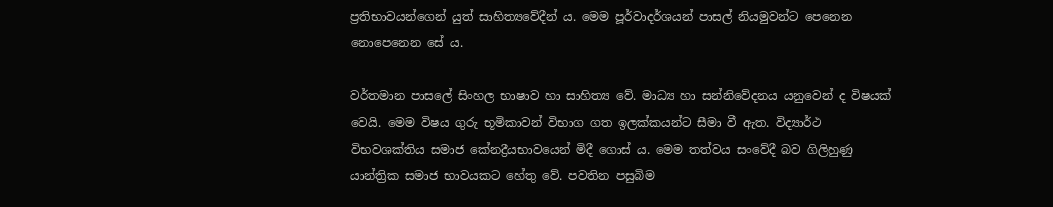ප්‍රතිභාවයන්ගෙන් යුත් සාහිත්‍යවේදීන් ය. මෙම පූර්වාදර්ශයන් පාසල් නියමුවන්ට පෙනෙන නොපෙනෙන සේ ය.

වර්තමාන පාසලේ සිංහල භාෂාව හා සාහිත්‍ය වේ. මාධ්‍ය හා සන්නිවේදනය යනුවෙන් ද විෂයක් වෙයි. මෙම විෂය ගුරු භූමිකාවන් විභාග ගත ඉලක්කයන්ට සීමා වී ඇත. විද්‍යාර්ථ විභවශක්තිය සමාජ කේන‍ද්‍රීයභාවයෙන් මිදී ගොස් ය. මෙම තත්වය සංවේදී බව ගිලිහුණු යාන්ත්‍රික සමාජ භාවයකට හේතු වේ. පවතින පසුබිම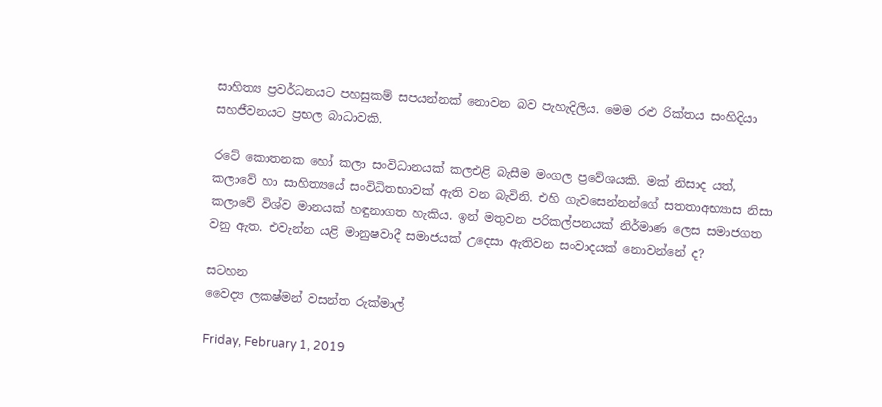සාහිත්‍ය ප්‍රවර්ධනයට පහසුකම් සපයන්නක් නොවන බව පැහැදිලිය. මෙම රළු රික්තය සංහිදියා සහජීවනයට ප්‍රභල බාධාවකි.

රටේ කොතනක හෝ කලා සංවිධානයක් කලඑළි බැසීම මංගල ප්‍රවේශයකි. මක් නිසාද යත්, කලාවේ හා සාහිත්‍යයේ සංවිධිතභාවක් ඇති වන බැවිනි. එහි ගැවසෙන්නන්ගේ සතතාඅභ්‍යාස නිසා කලාවේ විශ්ව මානයක් හඳුනාගත හැකිය. ඉන් මතුවන පරිකල්පනයක් නිර්මාණ ලෙස සමාජගත වනු ඇත. එවැන්න යළි මානුෂවාදී සමාජයක් උදෙසා ඇතිවන සංවාදයක් නොවන්නේ ද?

සටහන
වෛද්‍ය ලක‍ෂ්මන් වසන්ත රුක්මාල්

Friday, February 1, 2019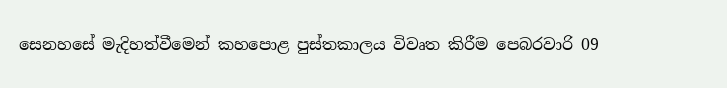සෙනහසේ මැදිහත්වීමෙන් කහපොළ පුස්තකාලය විවෘත කිරීම පෙබරවාරි 09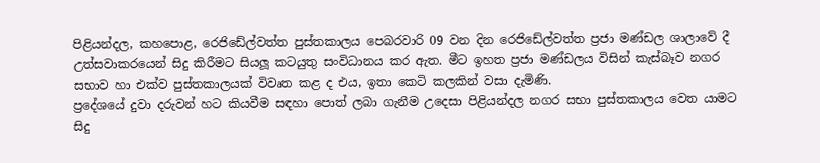පිළියන්දල, කහපොළ, රෙජිඩේල්වත්ත පුස්තකාලය පෙබරවාරි 09 වන දින රෙජිඩේල්වත්ත ප්‍රජා මණ්ඩල ශාලාවේ දී උත්සවාකරයෙන් සිදු කිරීමට සියලූ කටයුතු සංවිධානය කර ඇත. මීට ඉහත ප්‍රජා මණ්ඩලය විසින් කැස්බෑව නගර සභාව හා එක්ව පුස්තකාලයක් විවෘත කළ ද එය, ඉතා කෙටි කලකින් වසා දැමිණි.
ප්‍රදේශයේ දුවා දරුවන් හට කියවීම සඳහා පොත් ලබා ගැනීම උදෙසා පිළියන්දල නගර සභා පුස්තකාලය වෙත යාමට සිදු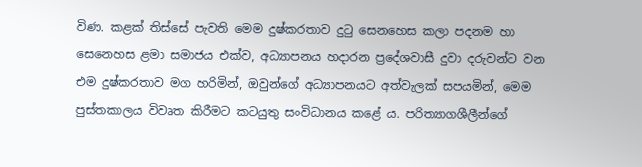විණ. කළක් තිස්සේ පැවති මෙම දුෂ්කරතාව දුටු සෙනහෙස කලා පදනම හා සෙනෙහස ළමා සමාජය එක්ව, අධ්‍යාපනය හදාරන ප්‍රදේශවාසී දුවා දරුවන්ට වන එම දුෂ්කරතාව මග හරිමින්, ඔවුන්ගේ අධ්‍යාපනයට අත්වැලක් සපයමින්, මෙම පුස්තකාලය විවෘත කිරීමට කටයුතු සංවිධානය කළේ ය. පරිත්‍යාගශීලීන්ගේ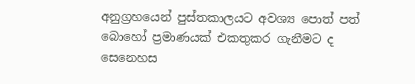අනුග්‍රහයෙන් පුස්තකාලයට අවශ්‍ය පොත් පත් බොහෝ ප්‍රමාණයක් එකතුකර ගැනීමට ද සෙනෙහස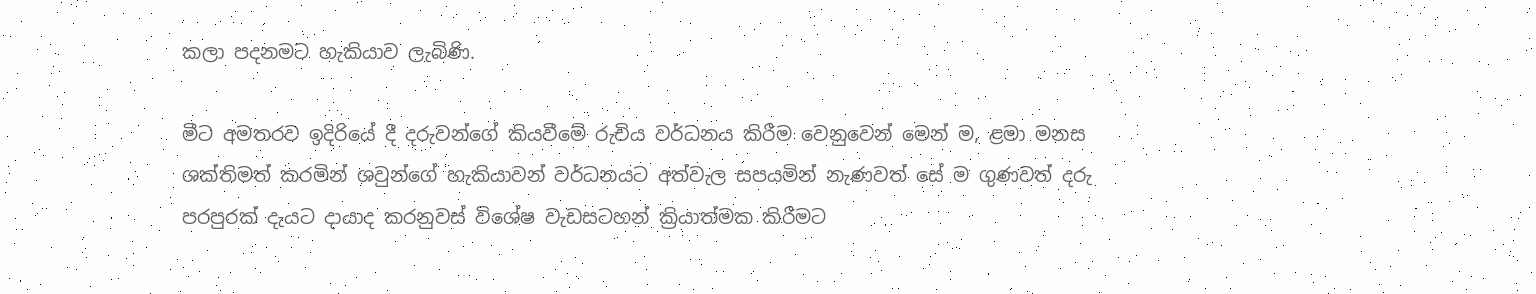කලා පදනමට හැකියාව ලැබිණි.

මීට අමතරව ඉදිරියේ දී දරුවන්ගේ කියවීමේ රුචිය වර්ධනය කිරීම වෙනුවෙන් මෙන් ම, ළමා මනස ශක්තිමත් කරමින් ශවුන්ගේ හැකියාවන් වර්ධනයට අත්වැල සපයමින් නැණවත් සේ ම ගුණවත් දරු පරපුරක් දැයට දායාද කරනුවස් විශේෂ වැඩසටහන් ක්‍රියාත්මක කිරීමට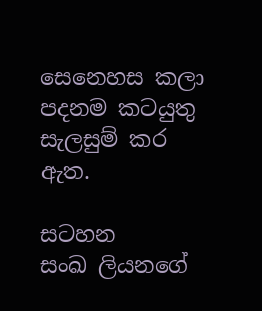සෙනෙහස කලා පදනම කටයුතු සැලසුම් කර ඇත.

සටහන
සංඛ ලියනගේ